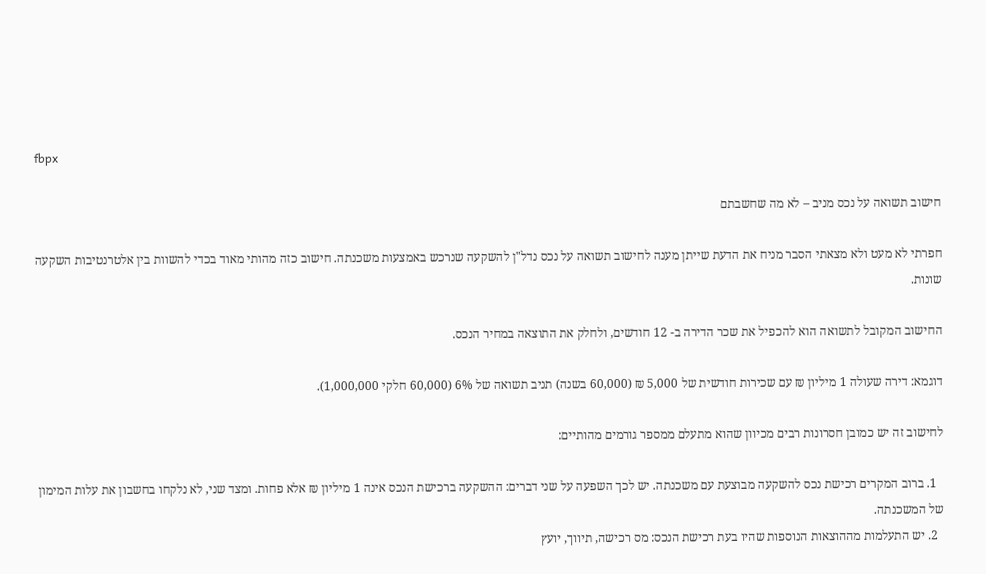fbpx

חישוב תשואה על נכס מניב – לא מה שחשבתם

חפרתי לא מעט ולא מצאתי הסבר מניח את הדעת שייתן מענה לחישוב תשואה על נכס נדל"ן להשקעה שנרכש באמצעות משכנתה. חישוב כזה מהותי מאוד בכדי להשוות בין אלטרנטיבות השקעה שונות.

החישוב המקובל לתשואה הוא להכפיל את שכר הדירה ב- 12 חודשים, ולחלק את התוצאה במחיר הנכס.

דוגמא: דירה שעולה 1 מיליון ₪ עם שכירות חודשית של 5,000 ₪ (60,000 בשנה) תניב תשואה של 6% (60,000 חלקי 1,000,000).

לחישוב זה יש כמובן חסרונות רבים מכיוון שהוא מתעלם ממספר גורמים מהותיים:

  1. ברוב המקרים רכישת נכס להשקעה מבוצעת עם משכנתה. יש לכך השפעה על שני דברים: ההשקעה ברכישת הנכס אינה 1 מיליון ₪ אלא פחות. ומצד שני, לא נלקחו בחשבון את עלות המימון של המשכנתה.
  2. יש התעלמות מההוצאות הנוספות שהיו בעת רכישת הנכס: מס רכישה, תיווך, יועץ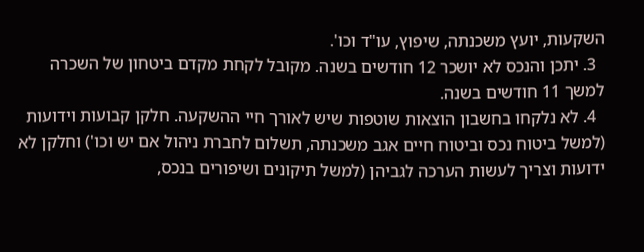השקעות, יועץ משכנתה, שיפוץ, עו"ד וכו'.
  3. יתכן והנכס לא יושכר 12 חודשים בשנה. מקובל לקחת מקדם ביטחון של השכרה למשך 11 חודשים בשנה.
  4. לא נלקחו בחשבון הוצאות שוטפות שיש לאורך חיי ההשקעה. חלקן קבועות וידועות  (למשל ביטוח נכס וביטוח חיים אגב משכנתה, תשלום לחברת ניהול אם יש וכו') וחלקן לא ידועות וצריך לעשות הערכה לגביהן (למשל תיקונים ושיפורים בנכס,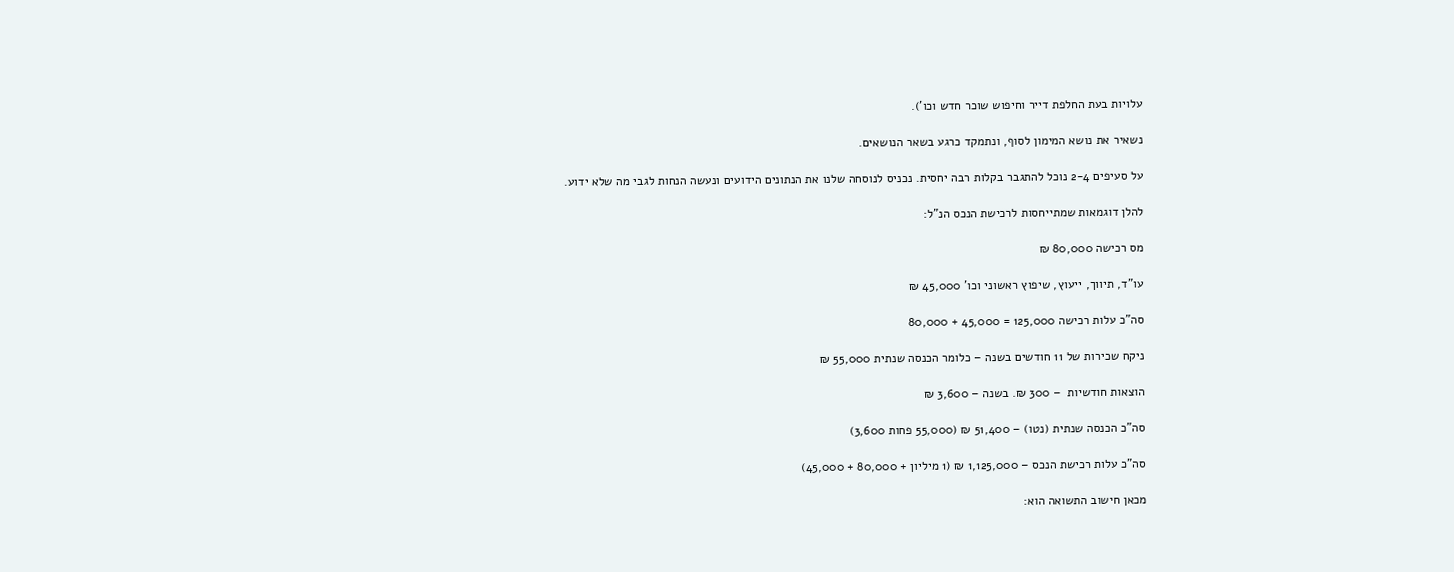עלויות בעת החלפת דייר וחיפוש שוכר חדש וכו').

נשאיר את נושא המימון לסוף, ונתמקד כרגע בשאר הנושאים.

על סעיפים 2-4 נוכל להתגבר בקלות רבה יחסית. נכניס לנוסחה שלנו את הנתונים הידועים ונעשה הנחות לגבי מה שלא ידוע.

להלן דוגמאות שמתייחסות לרכישת הנכס הנ"ל:

מס רכישה 80,000 ₪

עו"ד, תיווך, ייעוץ, שיפוץ ראשוני וכו' 45,000 ₪

סה"כ עלות רכישה 125,000 = 45,000 + 80,000

ניקח שכירות של 11 חודשים בשנה – כלומר הכנסה שנתית 55,000 ₪

הוצאות חודשיות  – 300 ₪. בשנה – 3,600 ₪

סה"כ הכנסה שנתית (נטו) – 51,400 ₪ (55,000 פחות 3,600)

סה"כ עלות רכישת הנכס – 1,125,000 ₪ (1 מיליון + 80,000 + 45,000)

מכאן חישוב התשואה הוא: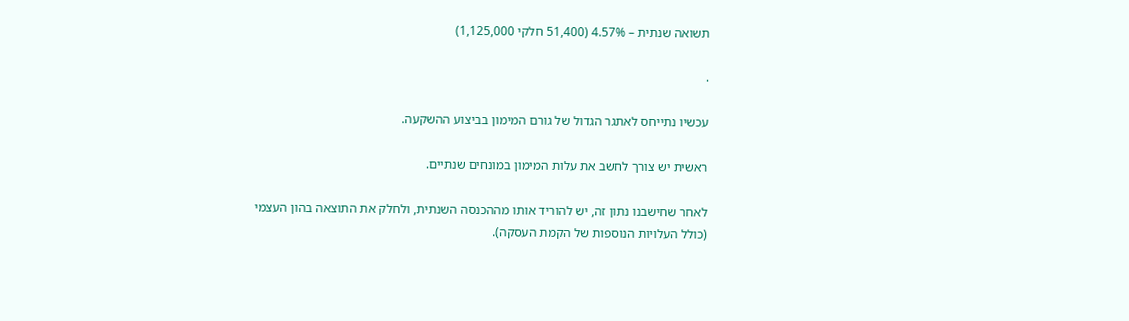תשואה שנתית – 4.57% (51,400 חלקי 1,125,000)

.

עכשיו נתייחס לאתגר הגדול של גורם המימון בביצוע ההשקעה.

ראשית יש צורך לחשב את עלות המימון במונחים שנתיים.

לאחר שחישבנו נתון זה, יש להוריד אותו מההכנסה השנתית, ולחלק את התוצאה בהון העצמי (כולל העלויות הנוספות של הקמת העסקה).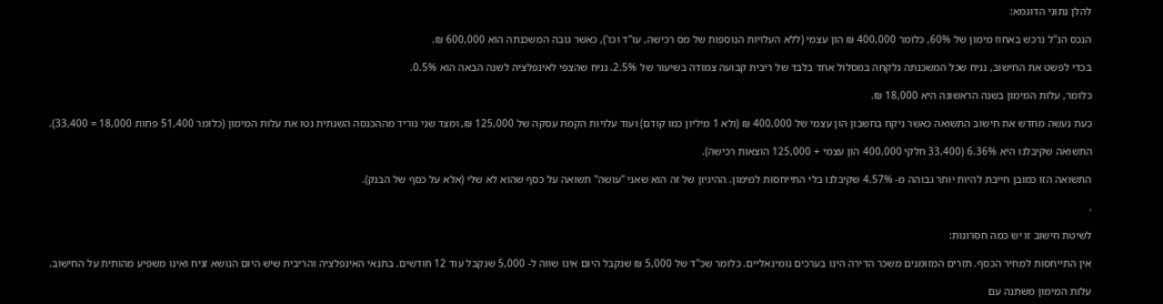להלן נתוני הדוגמא:

הנכס הנ"ל נרכש באחוז מימון של 60%, כלומר 400,000 ₪ הון עצמי (ללא העלויות הנוספות של מס רכישה, עו"ד וכו'), כאשר גובה המשכנתה הוא 600,000 ₪.

בכדי לפשט את החישוב, נניח שכל המשכנתה נלקחה במסלול אחד בלבד של ריבית קבועה צמודה בשיעור של 2.5%. נניח שהצפי לאינפלציה לשנה הבאה הוא 0.5%.

כלומר, עלות המימון בשנה הראשונה היא 18,000 ₪.

כעת נעשה מחדש את חישוב התשואה כאשר ניקח בחשבון הון עצמי של 400,000 ₪ (ולא 1 מיליון כמו קודם) ועוד עלויות הקמת עסקה של 125,000 ₪, ומצד שני נוריד מההכנסה השנתית נטו את עלות המימון (כלומר 51,400 פחות 18,000 = 33,400).

התשואה שקיבלנו היא 6.36% (33,400 חלקי 400,000 הון עצמי + 125,000 הוצאות רכישה).

התשואה הזו כמובן חייבת להיות יותר גבוהה מ- 4.57% שקיבלנו בלי התייחסות למימון. ההיגיון של זה הוא שאני "עושה" תשואה על כסף שהוא לא שלי (אלא על כסף של הבנק).

.

לשיטת חישוב זו יש כמה חסרונות:

אין התייחסות למחיר הכסף. תזרים המזומנים משכר הדירה הינו בערכים נומינאליים. כלומר שכ"ד של 5,000 ₪ שנקבל היום אינו שווה ל- 5,000 שנקבל עוד 12 חודשים. בתנאי האינפלציה והריבית שיש היום הנושא זניח ואינו משפיע מהותית על החישוב.

עלות המימון משתנה עם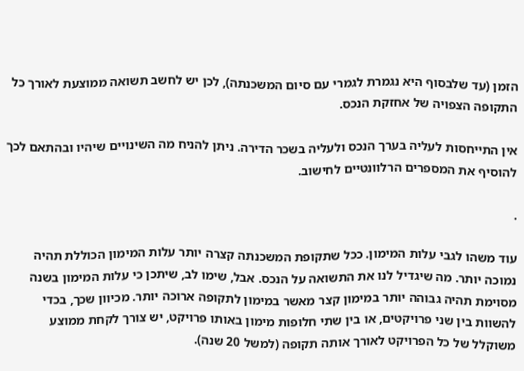הזמן (עד שלבסוף היא נגמרת לגמרי עם סיום המשכנתה), לכן יש לחשב תשואה ממוצעת לאורך כל התקופה הצפויה של אחזקת הנכס.

אין התייחסות לעליה בערך הנכס ולעליה בשכר הדירה. ניתן להניח מה השינויים שיהיו ובהתאם לכך להוסיף את המספרים הרלוונטיים לחישוב.

.

עוד משהו לגבי עלות המימון. ככל שתקופת המשכנתה קצרה יותר עלות המימון הכוללת תהיה נמוכה יותר. מה שיגדיל לנו את התשואה על הנכס. אבל, שימו לב, שיתכן כי עלות המימון בשנה מסוימת תהיה גבוהה יותר במימון קצר מאשר במימון לתקופה ארוכה יותר. מכיוון שכך, בכדי להשוות בין שני פרויקטים, או בין שתי חלופות מימון באותו פרויקט, יש צורך לקחת ממוצע משוקלל של כל הפרויקט לאורך אותה תקופה (למשל 20 שנה).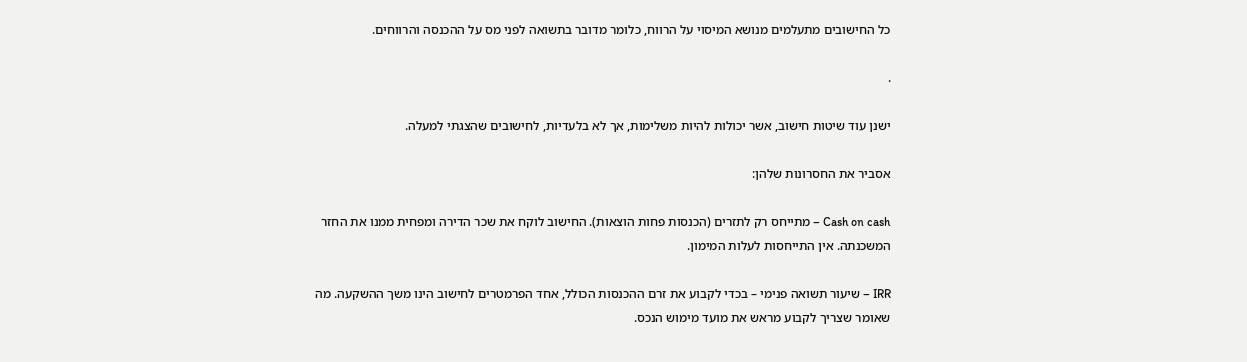כל החישובים מתעלמים מנושא המיסוי על הרווח, כלומר מדובר בתשואה לפני מס על ההכנסה והרווחים.

.

ישנן עוד שיטות חישוב, אשר יכולות להיות משלימות, אך לא בלעדיות, לחישובים שהצגתי למעלה.

אסביר את החסרונות שלהן:

Cash on cash – מתייחס רק לתזרים (הכנסות פחות הוצאות). החישוב לוקח את שכר הדירה ומפחית ממנו את החזר המשכנתה. אין התייחסות לעלות המימון.

IRR – שיעור תשואה פנימי – בכדי לקבוע את זרם ההכנסות הכולל, אחד הפרמטרים לחישוב הינו משך ההשקעה. מה שאומר שצריך לקבוע מראש את מועד מימוש הנכס.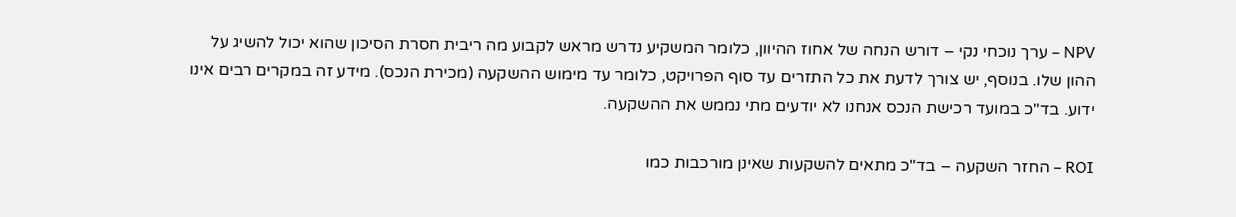NPV – ערך נוכחי נקי – דורש הנחה של אחוז ההיוון, כלומר המשקיע נדרש מראש לקבוע מה ריבית חסרת הסיכון שהוא יכול להשיג על ההון שלו. בנוסף, יש צורך לדעת את כל התזרים עד סוף הפרויקט, כלומר עד מימוש ההשקעה (מכירת הנכס). מידע זה במקרים רבים אינו ידוע. בד"כ במועד רכישת הנכס אנחנו לא יודעים מתי נממש את ההשקעה.

ROI – החזר השקעה – בד"כ מתאים להשקעות שאינן מורכבות כמו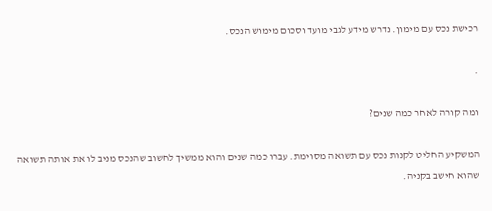רכישת נכס עם מימון. נדרש מידע לגבי מועד וסכום מימוש הנכס.

.

ומה קורה לאחר כמה שנים?

המשקיע החליט לקנות נכס עם תשואה מסוימת. עברו כמה שנים והוא ממשיך לחשוב שהנכס מניב לו את אותה תשואה שהוא חישב בקניה.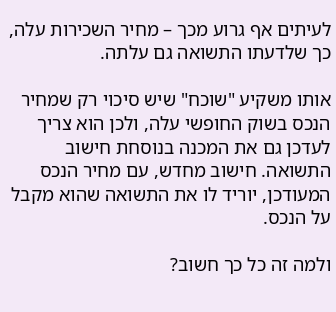לעיתים אף גרוע מכך – מחיר השכירות עלה, כך שלדעתו התשואה גם עלתה.

אותו משקיע "שוכח" שיש סיכוי רק שמחיר הנכס בשוק החופשי עלה, ולכן הוא צריך לעדכן גם את המכנה בנוסחת חישוב התשואה. חישוב מחדש, עם מחיר הנכס המעודכן, יוריד לו את התשואה שהוא מקבל על הנכס.

ולמה זה כל כך חשוב?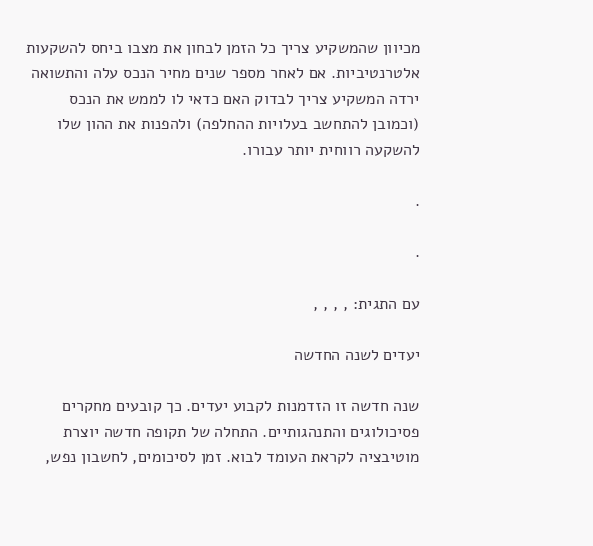מכיוון שהמשקיע צריך כל הזמן לבחון את מצבו ביחס להשקעות אלטרנטיביות. אם לאחר מספר שנים מחיר הנכס עלה והתשואה ירדה המשקיע צריך לבדוק האם כדאי לו לממש את הנכס (וכמובן להתחשב בעלויות ההחלפה) ולהפנות את ההון שלו להשקעה רווחית יותר עבורו.

.

.

עם התגית: , , , ,

יעדים לשנה החדשה

שנה חדשה זו הזדמנות לקבוע יעדים. כך קובעים מחקרים פסיכולוגים והתנהגותיים. התחלה של תקופה חדשה יוצרת מוטיבציה לקראת העומד לבוא. זמן לסיכומים, לחשבון נפש,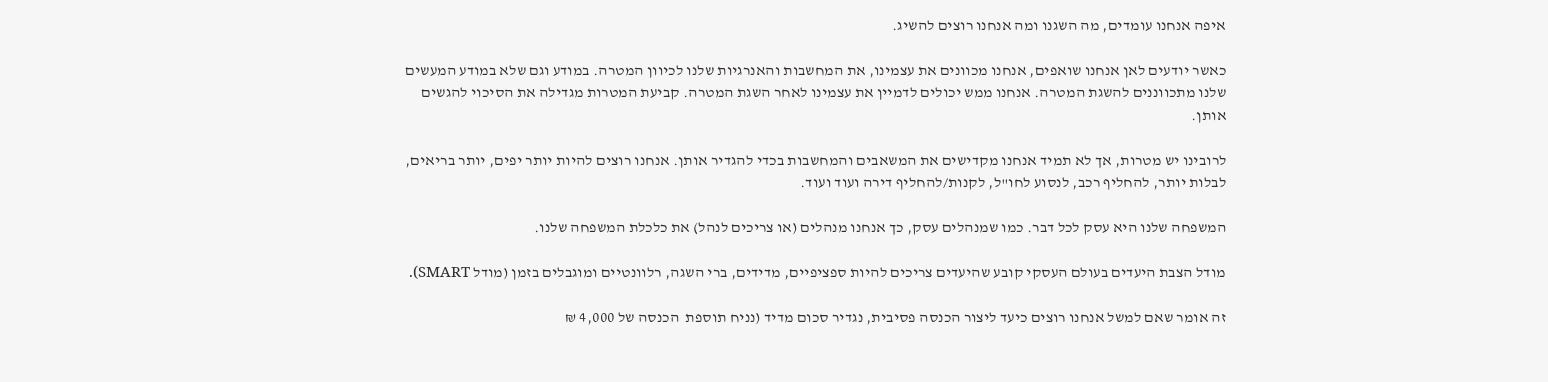איפה אנחנו עומדים, מה השגנו ומה אנחנו רוצים להשיג.

כאשר יודעים לאן אנחנו שואפים, אנחנו מכוונים את עצמינו, את המחשבות והאנרגיות שלנו לכיוון המטרה. במודע וגם שלא במודע המעשים שלנו מתכווננים להשגת המטרה. אנחנו ממש יכולים לדמיין את עצמינו לאחר השגת המטרה. קביעת המטרות מגדילה את הסיכוי להגשים אותן.

לרובינו יש מטרות, אך לא תמיד אנחנו מקדישים את המשאבים והמחשבות בכדי להגדיר אותן. אנחנו רוצים להיות יותר יפים, יותר בריאים, לבלות יותר, להחליף רכב, לנסוע לחו"ל, לקנות/להחליף דירה ועוד ועוד.

המשפחה שלנו היא עסק לכל דבר. כמו שמנהלים עסק, כך אנחנו מנהלים (או צריכים לנהל) את כלכלת המשפחה שלנו.

מודל הצבת היעדים בעולם העסקי קובע שהיעדים צריכים להיות ספציפיים, מדידים, ברי השגה, רלוונטיים ומוגבלים בזמן (מודל SMART).

זה אומר שאם למשל אנחנו רוצים כיעד ליצור הכנסה פסיבית, נגדיר סכום מדיד (נניח תוספת  הכנסה של 4,000 ₪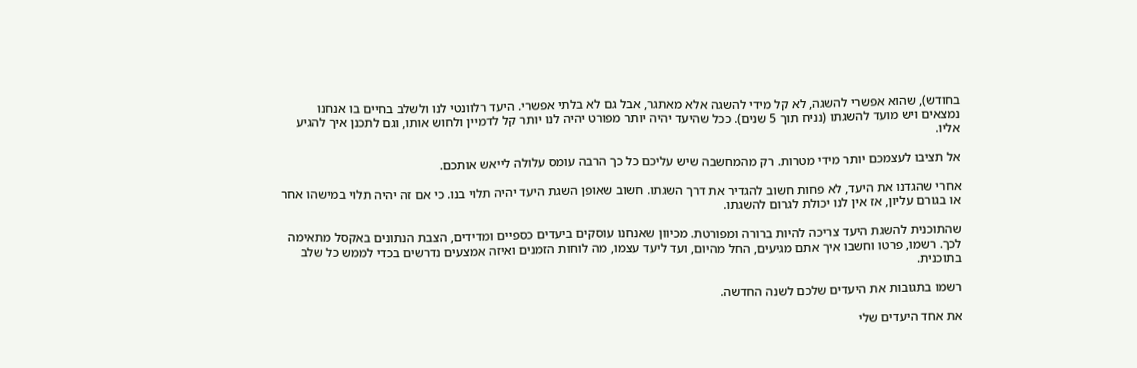בחודש), שהוא אפשרי להשגה, לא קל מידי להשגה אלא מאתגר, אבל גם לא בלתי אפשרי. היעד רלוונטי לנו ולשלב בחיים בו אנחנו נמצאים ויש מועד להשגתו (נניח תוך 5 שנים). ככל שהיעד יהיה יותר מפורט יהיה לנו יותר קל לדמיין ולחוש אותו, וגם לתכנן איך להגיע אליו.

אל תציבו לעצמכם יותר מידי מטרות. רק מהמחשבה שיש עליכם כל כך הרבה עומס עלולה לייאש אותכם.

אחרי שהגדנו את היעד, לא פחות חשוב להגדיר את דרך השגתו. חשוב שאופן השגת היעד יהיה תלוי בנו. כי אם זה יהיה תלוי במישהו אחר או בגורם עליון, אז אין לנו יכולת לגרום להשגתו.

שהתוכנית להשגת היעד צריכה להיות ברורה ומפורטת. מכיוון שאנחנו עוסקים ביעדים כספיים ומדידים, הצבת הנתונים באקסל מתאימה לכך. רשמו, פרטו וחשבו איך אתם מגיעים, החל מהיום, ועד ליעד עצמו, מה לוחות הזמנים ואיזה אמצעים נדרשים בכדי לממש כל שלב בתוכנית.

רשמו בתגובות את היעדים שלכם לשנה החדשה.

את אחד היעדים שלי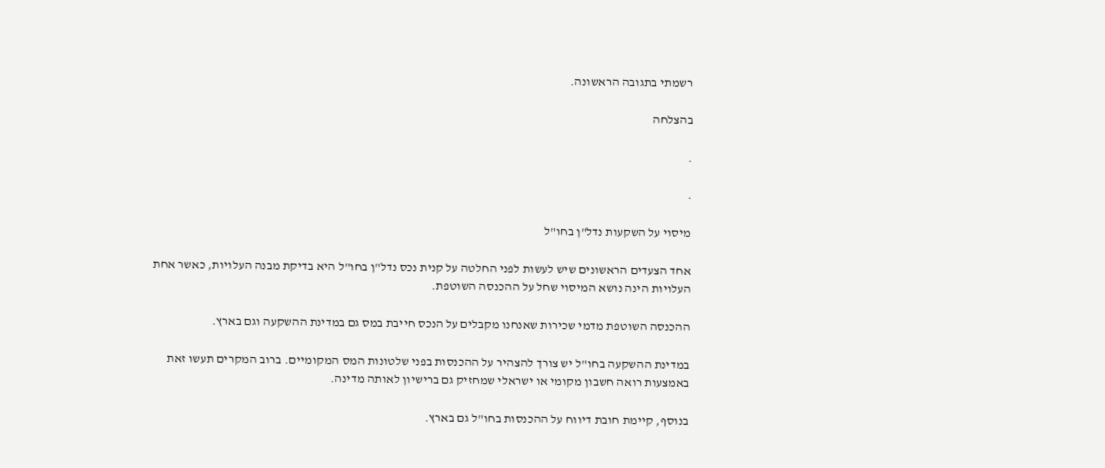רשמתי בתגובה הראשונה.

בהצלחה

.

.

מיסוי על השקעות נדל"ן בחו"ל

אחד הצעדים הראשונים שיש לעשות לפני החלטה על קנית נכס נדל"ן בחו"ל היא בדיקת מבנה העלויות, כאשר אחת העלויות הינה נושא המיסוי שחל על ההכנסה השוטפת.

ההכנסה השוטפת מדמי שכירות שאנחנו מקבלים על הנכס חייבת במס גם במדינת ההשקעה וגם בארץ.

במדינת ההשקעה בחו"ל יש צורך להצהיר על ההכנסות בפני שלטונות המס המקומיים. ברוב המקרים תעשו זאת באמצעות רואה חשבון מקומי או ישראלי שמחזיק גם ברישיון לאותה מדינה.

בנוסף, קיימת חובת דיווח על ההכנסות בחו"ל גם בארץ.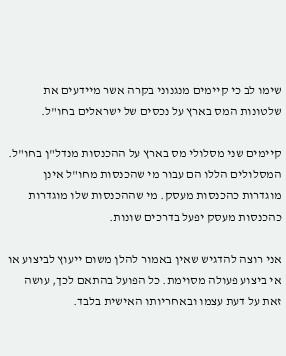שימו לב כי קיימים מנגנוני בקרה אשר מיידעים את שלטונות המס בארץ על נכסים של ישראלים בחו"ל.

קיימים שני מסלולי מס בארץ על ההכנסות מנדל"ן בחו"ל. המסלולים הללו הם עבור מי שהכנסות מחו"ל אינן מוגדרות כהכנסות מעסק. מי שההכנסות שלו מוגדרות כהכנסות מעסק יפעל בדרכים שונות.

אני רוצה להדגיש שאין באמור להלן משום ייעוץ לביצוע או אי ביצוע פעולה מסוימת. כל הפועל בהתאם לכך, עושה זאת על דעת עצמו ובאחריותו האישית בלבד.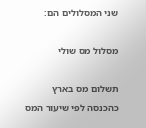שני המסלולים הם:

מסלול מס שולי

תשלום מס בארץ כהכנסה לפי שיעור המס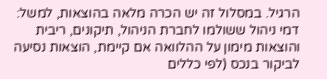הרגיל. במסלול זה יש הכרה מלאה בהוצאות, למשל: דמי ניהול ששולמו לחברת הניהול, תיקונים, ריבית והוצאות מימון על ההלוואה אם קיימת, הוצאות נסיעה לביקור בנכס (לפי כללים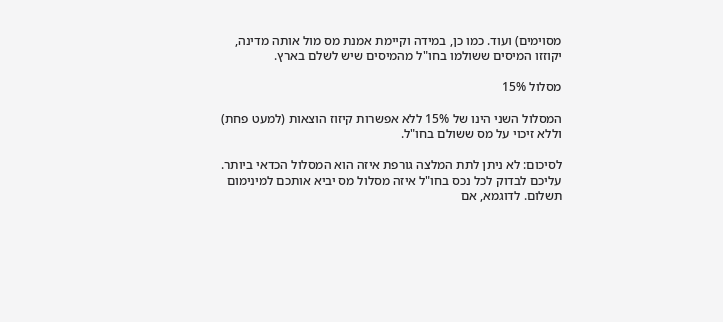מסוימים) ועוד. כמו כן, במידה וקיימת אמנת מס מול אותה מדינה, יקוזזו המיסים ששולמו בחו"ל מהמיסים שיש לשלם בארץ.

מסלול 15%

המסלול השני הינו של 15% ללא אפשרות קיזוז הוצאות (למעט פחת) וללא זיכוי על מס ששולם בחו"ל.

לסיכום: לא ניתן לתת המלצה גורפת איזה הוא המסלול הכדאי ביותר. עליכם לבדוק לכל נכס בחו"ל איזה מסלול מס יביא אותכם למינימום תשלום. לדוגמא, אם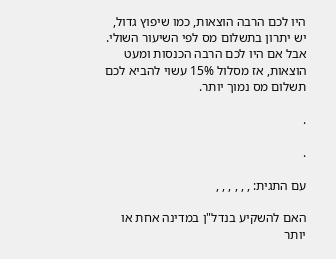היו לכם הרבה הוצאות, כמו שיפוץ גדול, יש יתרון בתשלום מס לפי השיעור השולי. אבל אם היו לכם הרבה הכנסות ומעט הוצאות, אז מסלול 15% עשוי להביא לכם תשלום מס נמוך יותר.

.

.

עם התגית: , , , , , ,

האם להשקיע בנדל"ן במדינה אחת או יותר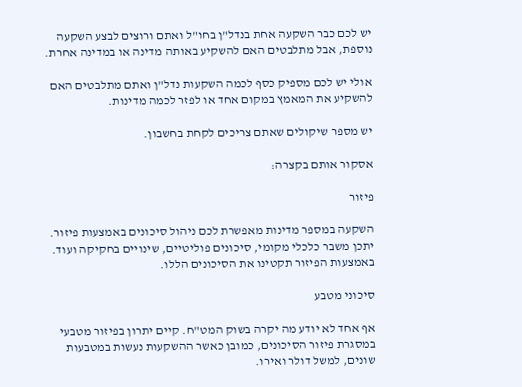יש לכם כבר השקעה אחת בנדל"ן בחו"ל ואתם ורוצים לבצע השקעה נוספת, אבל מתלבטים האם להשקיע באותה מדינה או במדינה אחרת.

אולי יש לכם מספיק כסף לכמה השקעות נדל"ן ואתם מתלבטים האם להשקיע את המאמץ במקום אחד או לפזר לכמה מדינות.

יש מספר שיקולים שאתם צריכים לקחת בחשבון.

אסקור אותם בקצרה:

פיזור

השקעה במספר מדינות מאפשרת לכם ניהול סיכונים באמצעות פיזור. יתכן משבר כלכלי מקומי, סיכונים פוליטיים, שינויים בחקיקה ועוד. באמצעות הפיזור תקטינו את הסיכונים הללו.

סיכוני מטבע

אף אחד לא יודע מה יקרה בשוק המט"ח. קיים יתרון בפיזור מטבעי במסגרת פיזור הסיכונים, כמובן כאשר ההשקעות נעשות במטבעות שונים, למשל דולר ואירו.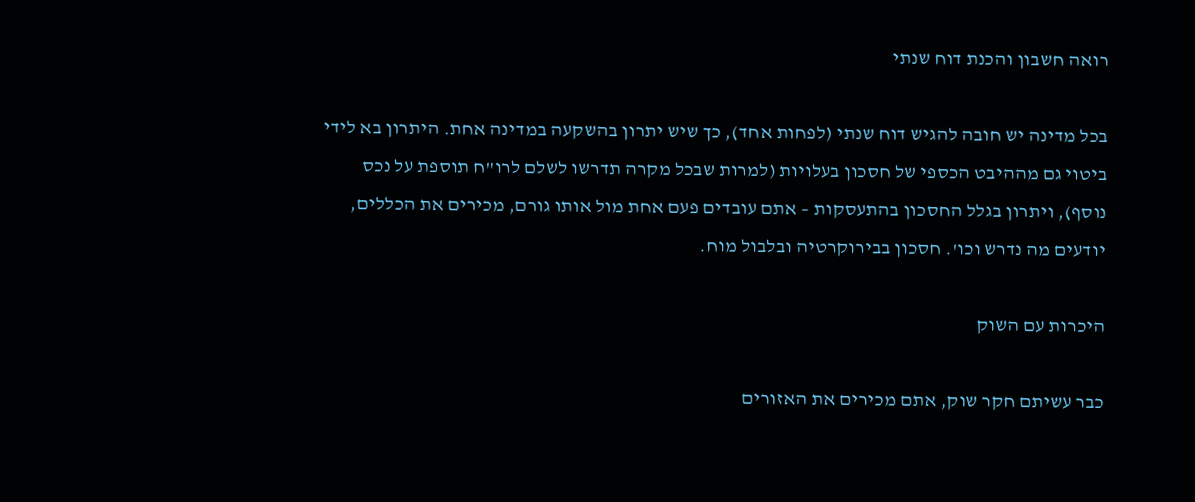רואה חשבון והכנת דוח שנתי

בכל מדינה יש חובה להגיש דוח שנתי (לפחות אחד), כך שיש יתרון בהשקעה במדינה אחת. היתרון בא לידי ביטוי גם מההיבט הכספי של חסכון בעלויות (למרות שבכל מקרה תדרשו לשלם לרו"ח תוספת על נכס נוסף), ויתרון בגלל החסכון בהתעסקות – אתם עובדים פעם אחת מול אותו גורם, מכירים את הכללים, יודעים מה נדרש וכו'. חסכון בבירוקרטיה ובלבול מוח.

היכרות עם השוק

כבר עשיתם חקר שוק, אתם מכירים את האזורים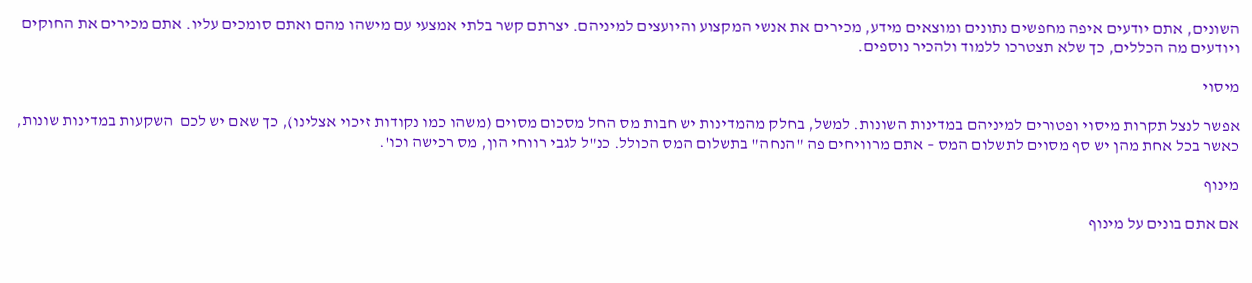השונים, אתם יודעים איפה מחפשים נתונים ומוצאים מידע, מכירים את אנשי המקצוע והיועצים למיניהם. יצרתם קשר בלתי אמצעי עם מישהו מהם ואתם סומכים עליו. אתם מכירים את החוקים ויודעים מה הכללים, כך שלא תצטרכו ללמוד ולהכיר נוספים.

מיסוי

אפשר לנצל תקרות מיסוי ופטורים למיניהם במדינות השונות. למשל, בחלק מהמדינות יש חבות מס החל מסכום מסוים (משהו כמו נקודות זיכוי אצלינו), כך שאם יש לכם  השקעות במדינות שונות, כאשר בכל אחת מהן יש סף מסוים לתשלום המס – אתם מרוויחים פה "הנחה" בתשלום המס הכולל. כנ"ל לגבי רווחי הון, מס רכישה וכו'.

מינוף

אם אתם בונים על מינוף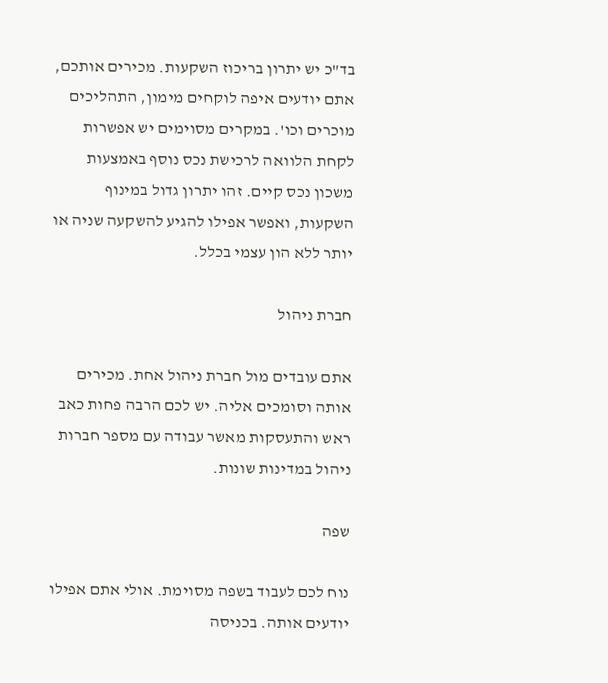בד"כ יש יתרון בריכוז השקעות. מכירים אותכם, אתם יודעים איפה לוקחים מימון, התהליכים מוכרים וכו'. במקרים מסוימים יש אפשרות לקחת הלוואה לרכישת נכס נוסף באמצעות משכון נכס קיים. זהו יתרון גדול במינוף השקעות, ואפשר אפילו להגיע להשקעה שניה או יותר ללא הון עצמי בכלל.

חברת ניהול

אתם עובדים מול חברת ניהול אחת. מכירים אותה וסומכים אליה. יש לכם הרבה פחות כאב ראש והתעסקות מאשר עבודה עם מספר חברות ניהול במדינות שונות.

שפה

נוח לכם לעבוד בשפה מסוימת. אולי אתם אפילו יודעים אותה. בכניסה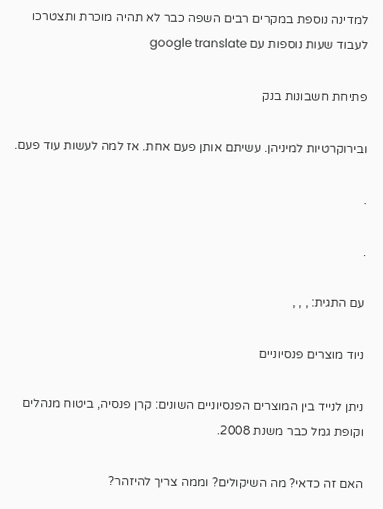למדינה נוספת במקרים רבים השפה כבר לא תהיה מוכרת ותצטרכו לעבוד שעות נוספות עם google translate

פתיחת חשבונות בנק

ובירוקרטיות למיניהן. עשיתם אותן פעם אחת. אז למה לעשות עוד פעם.

.

.

עם התגית: , , ,

ניוד מוצרים פנסיוניים

ניתן לנייד בין המוצרים הפנסיוניים השונים: קרן פנסיה, ביטוח מנהלים וקופת גמל כבר משנת 2008.

האם זה כדאי? מה השיקולים? וממה צריך להיזהר?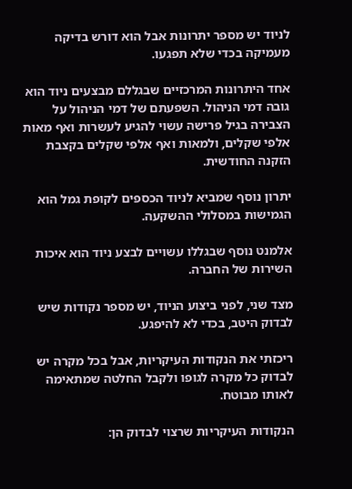לניוד יש מספר יתרונות אבל הוא דורש בדיקה מעמיקה בכדי שלא תפגעו.

אחד היתרונות המרכזיים שבגללם מבצעים ניוד הוא גובה דמי הניהול. השפעתם של דמי הניהול על הצבירה בגיל פרישה עשוי להגיע לעשרות ואף מאות אלפי שקלים, ולמאות ואף אלפי שקלים בקצבת הזקנה החודשית.

יתרון נוסף שמביא לניוד הכספים לקופת גמל הוא הגמישות במסלולי ההשקעה.

אלמנט נוסף שבגללו עשויים לבצע ניוד הוא איכות השירות של החברה.

מצד שני, לפני ביצוע הניוד, יש מספר נקודות שיש לבדוק היטב, בכדי לא להיפגע.

ריכזתי את הנקודות העיקריות, אבל בכל מקרה יש לבדוק כל מקרה לגופו ולקבל החלטה שמתאימה לאותו מבוטח.

הנקודות העיקריות שרצוי לבדוק הן: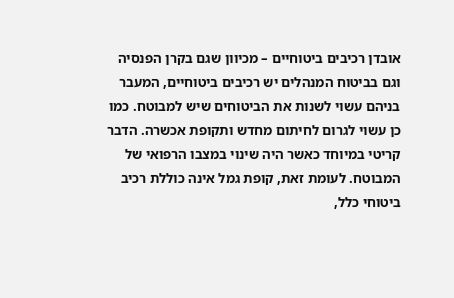אובדן רכיבים ביטוחיים – מכיוון שגם בקרן הפנסיה וגם בביטוח המנהלים יש רכיבים ביטוחיים, המעבר בניהם עשוי לשנות את הביטוחים שיש למבוטח. כמו כן עשוי לגרום לחיתום מחדש ותקופת אכשרה. הדבר קריטי במיוחד כאשר היה שינוי במצבו הרפואי של המבוטח. לעומת זאת, קופת גמל אינה כוללת רכיב ביטוחי כלל,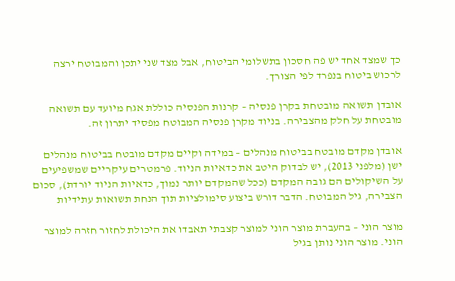כך שמצד אחד יש פה חסכון בתשלומי הביטוח, אבל מצד שני יתכן והמבוטח ירצה לרכוש ביטוח בנפרד לפי הצורך.

אובדן תשואה מובטחת בקרן פנסיה – קרנות הפנסיה כוללת אגח מיועד עם תשואה מובטחת על חלק מהצבירה. בניוד מקרן פנסיה המבוטח מפסיד יתרון זה.

אובדן מקדם מובטח בביטוח מנהלים – במידה וקיים מקדם מובטח בביטוח מנהלים ישן (מלפני 2013), יש לבדוק היטב את כדאיות הניוד. פרמטרים עיקריים שמשפיעים על השיקולים הם גובה המקדם (ככל שהמקדם יותר נמוך, כדאיות הניוד יורדת), סכום הצבירה, גיל המבוטח. הדבר דורש ביצוע סימולציות תוך הנחת תשואות עתידיות

מוצר הוני – בהעברת מוצר הוני למוצר קצבתי תאבדו את היכולת לחזור חזרה למוצר הוני. מוצר הוני נותן בגיל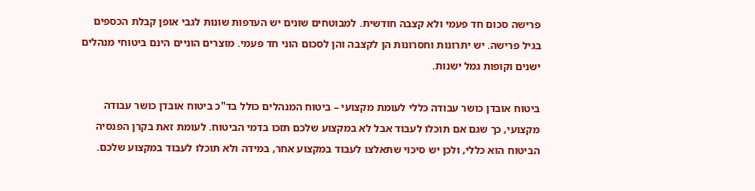פרישה סכום חד פעמי ולא קצבה חודשית. למבוטחים שונים יש העדפות שונות לגבי אופן קבלת הכספים בגיל פרישה. יש יתרונות וחסרונות הן לקצבה והן לסכום הוני חד פעמי. מוצרים הוניים הינם ביטוחי מנהלים ישנים וקופות גמל ישנות.

ביטוח אובדן כושר עבודה כללי לעומת מקצועי – ביטוח המנהלים כולל בד"כ ביטוח אובדן כושר עבודה מקצועי, כך שגם אם תוכלו לעבוד אבל לא במקצוע שלכם תזכו בדמי הביטוח. לעומת זאת בקרן הפנסיה הביטוח הוא כללי, ולכן יש סיכוי שתאלצו לעבוד במקצוע אחר, במידה ולא תוכלו לעבוד במקצוע שלכם.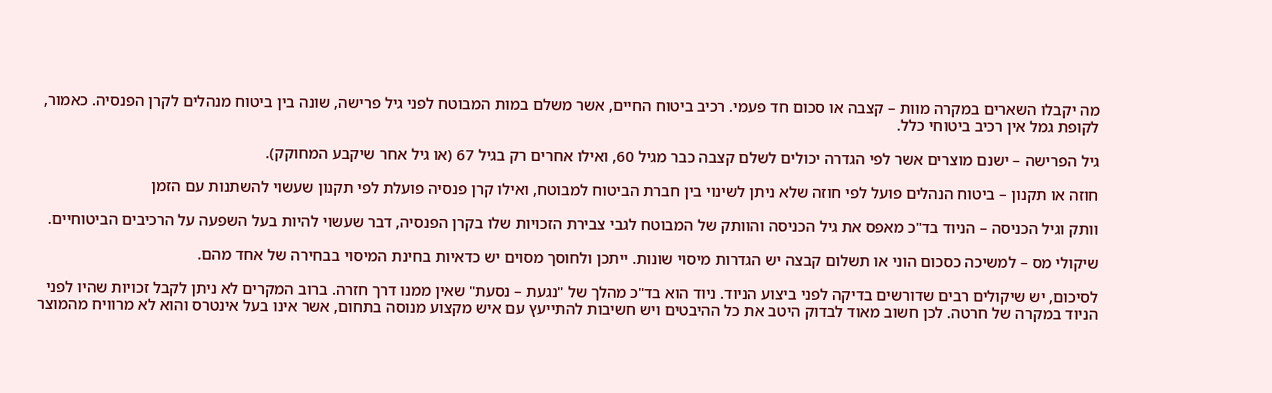מה יקבלו השארים במקרה מוות – קצבה או סכום חד פעמי. רכיב ביטוח החיים, אשר משלם במות המבוטח לפני גיל פרישה, שונה בין ביטוח מנהלים לקרן הפנסיה. כאמור, לקופת גמל אין רכיב ביטוחי כלל.

גיל הפרישה – ישנם מוצרים אשר לפי הגדרה יכולים לשלם קצבה כבר מגיל 60, ואילו אחרים רק בגיל 67 (או גיל אחר שיקבע המחוקק).

חוזה או תקנון – ביטוח הנהלים פועל לפי חוזה שלא ניתן לשינוי בין חברת הביטוח למבוטח, ואילו קרן פנסיה פועלת לפי תקנון שעשוי להשתנות עם הזמן

וותק וגיל הכניסה – הניוד בד"כ מאפס את גיל הכניסה והוותק של המבוטח לגבי צבירת הזכויות שלו בקרן הפנסיה, דבר שעשוי להיות בעל השפעה על הרכיבים הביטוחיים.

שיקולי מס – למשיכה כסכום הוני או תשלום קבצה יש הגדרות מיסוי שונות. ייתכן ולחוסך מסוים יש כדאיות בחינת המיסוי בבחירה של אחד מהם.

לסיכום, יש שיקולים רבים שדורשים בדיקה לפני ביצוע הניוד. ניוד הוא בד"כ מהלך של "נגעת – נסעת" שאין ממנו דרך חזרה. ברוב המקרים לא ניתן לקבל זכויות שהיו לפני הניוד במקרה של חרטה. לכן חשוב מאוד לבדוק היטב את כל ההיבטים ויש חשיבות להתייעץ עם איש מקצוע מנוסה בתחום, אשר אינו בעל אינטרס והוא לא מרוויח מהמוצר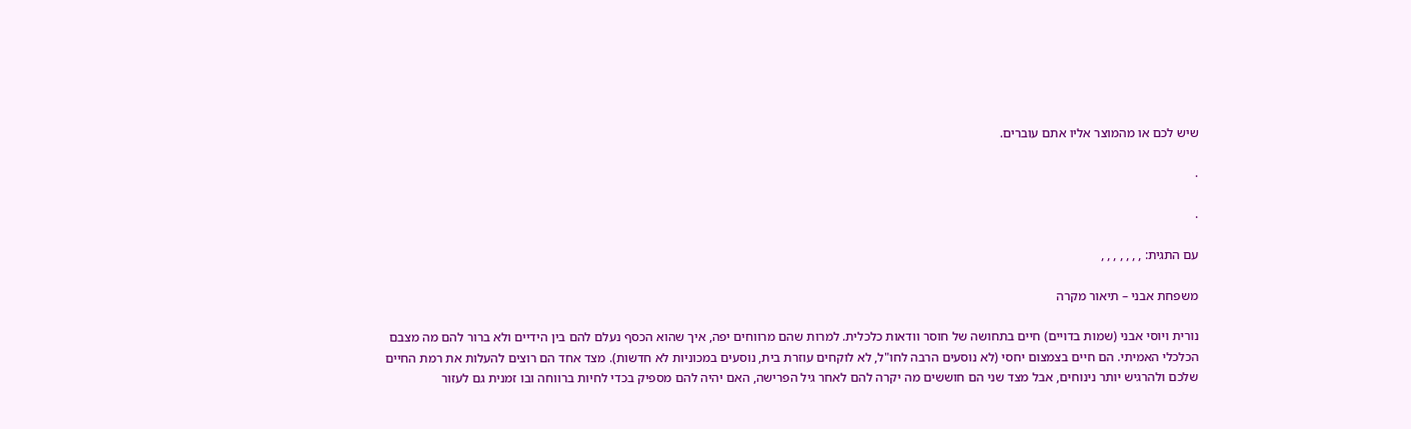שיש לכם או מהמוצר אליו אתם עוברים.

.

.

עם התגית: , , , , , , ,

משפחת אבני – תיאור מקרה

נורית ויוסי אבני (שמות בדויים) חיים בתחושה של חוסר וודאות כלכלית. למרות שהם מרווחים יפה, איך שהוא הכסף נעלם להם בין הידיים ולא ברור להם מה מצבם הכלכלי האמיתי. הם חיים בצמצום יחסי (לא נוסעים הרבה לחו"ל, לא לוקחים עוזרת בית, נוסעים במכוניות לא חדשות). מצד אחד הם רוצים להעלות את רמת החיים שלכם ולהרגיש יותר נינוחים, אבל מצד שני הם חוששים מה יקרה להם לאחר גיל הפרישה, האם יהיה להם מספיק בכדי לחיות ברווחה ובו זמנית גם לעזור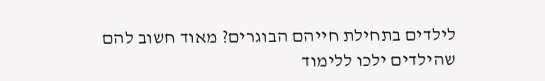לילדים בתחילת חייהם הבוגרים? מאוד חשוב להם שהילדים ילכו ללימוד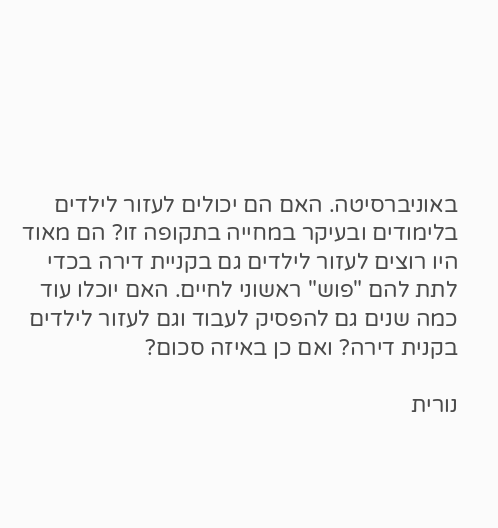באוניברסיטה. האם הם יכולים לעזור לילדים בלימודים ובעיקר במחייה בתקופה זו? הם מאוד היו רוצים לעזור לילדים גם בקניית דירה בכדי לתת להם "פוש" ראשוני לחיים. האם יוכלו עוד כמה שנים גם להפסיק לעבוד וגם לעזור לילדים בקנית דירה? ואם כן באיזה סכום?

נורית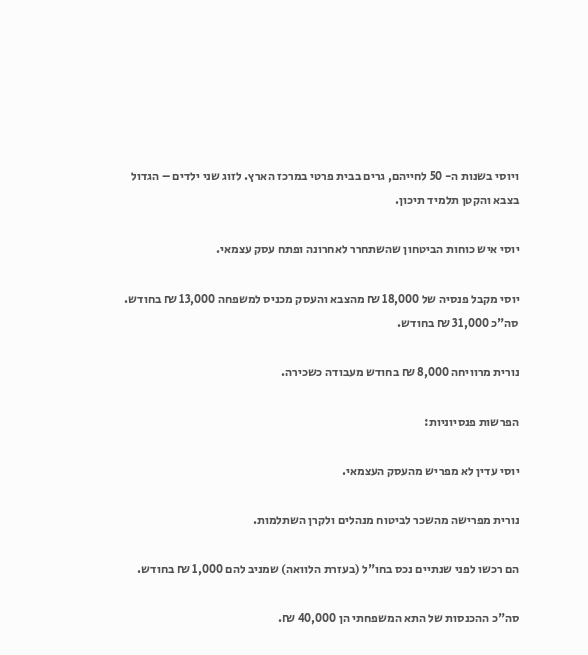ויוסי בשנות ה- 50 לחייהם, גרים בבית פרטי במרכז הארץ. לזוג שני ילדים – הגדול בצבא והקטן תלמיד תיכון.

יוסי איש כוחות הביטחון שהשתחרר לאחרונה ופתח עסק עצמאי.

יוסי מקבל פנסיה של 18,000 ₪ מהצבא והעסק מכניס למשפחה 13,000 ₪ בחודש. סה"כ 31,000 ₪ בחודש.

נורית מרוויחה 8,000 ₪ בחודש מעבודה כשכירה.

הפרשות פנסיוניות:

יוסי עדין לא מפריש מהעסק העצמאי.

נורית מפרישה מהשכר לביטוח מנהלים ולקרן השתלמות.

הם רכשו לפני שנתיים נכס בחו"ל (בעזרת הלוואה) שמניב להם 1,000 ₪ בחודש.

סה"כ ההכנסות של התא המשפחתי הן 40,000 ₪.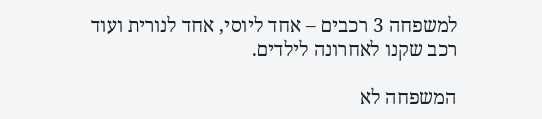למשפחה 3 רכבים – אחד ליוסי, אחד לנורית ועוד רכב שקנו לאחרונה לילדים.

המשפחה לא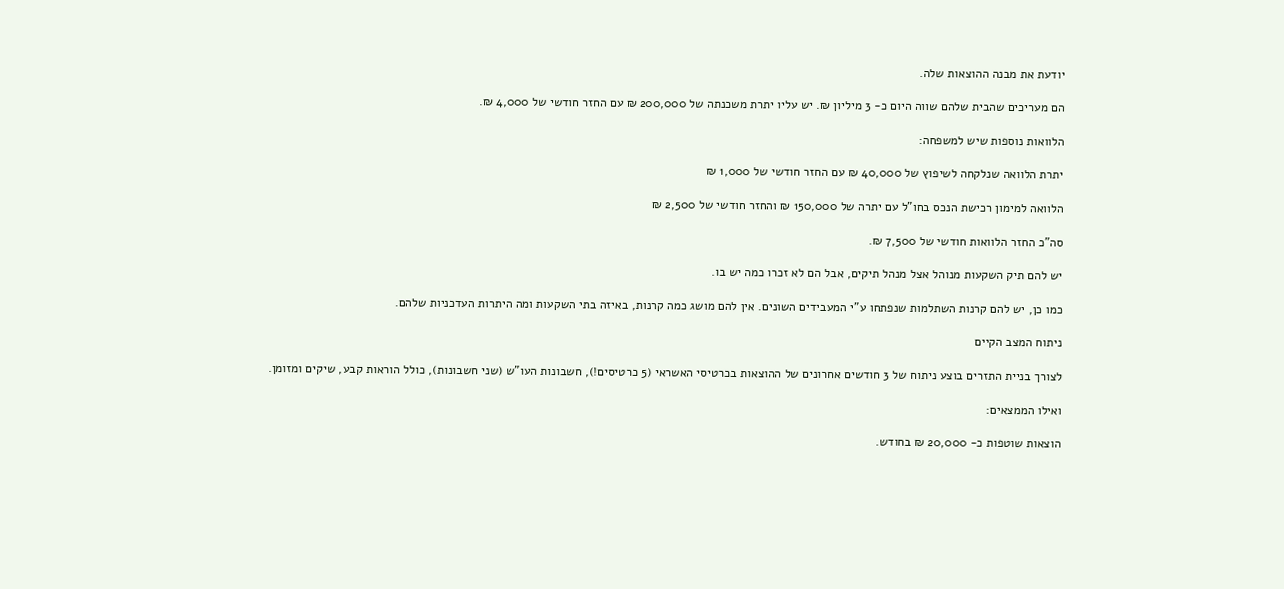יודעת את מבנה ההוצאות שלה.

הם מעריכים שהבית שלהם שווה היום כ- 3 מיליון ₪. יש עליו יתרת משכנתה של 200,000 ₪ עם החזר חודשי של 4,000 ₪.

הלוואות נוספות שיש למשפחה:

יתרת הלוואה שנלקחה לשיפוץ של 40,000 ₪ עם החזר חודשי של 1,000 ₪

הלוואה למימון רכישת הנכס בחו"ל עם יתרה של 150,000 ₪ והחזר חודשי של 2,500 ₪

סה"כ החזר הלוואות חודשי של 7,500 ₪.

יש להם תיק השקעות מנוהל אצל מנהל תיקים, אבל הם לא זכרו כמה יש בו.

כמו כן, יש להם קרנות השתלמות שנפתחו ע"י המעבידים השונים. אין להם מושג כמה קרנות, באיזה בתי השקעות ומה היתרות העדכניות שלהם.

ניתוח המצב הקיים

לצורך בניית התזרים בוצע ניתוח של 3 חודשים אחרונים של ההוצאות בכרטיסי האשראי (5 כרטיסים!), חשבונות העו"ש (שני חשבונות), כולל הוראות קבע, שיקים ומזומן.

ואילו הממצאים:

הוצאות שוטפות כ- 20,000 ₪ בחודש.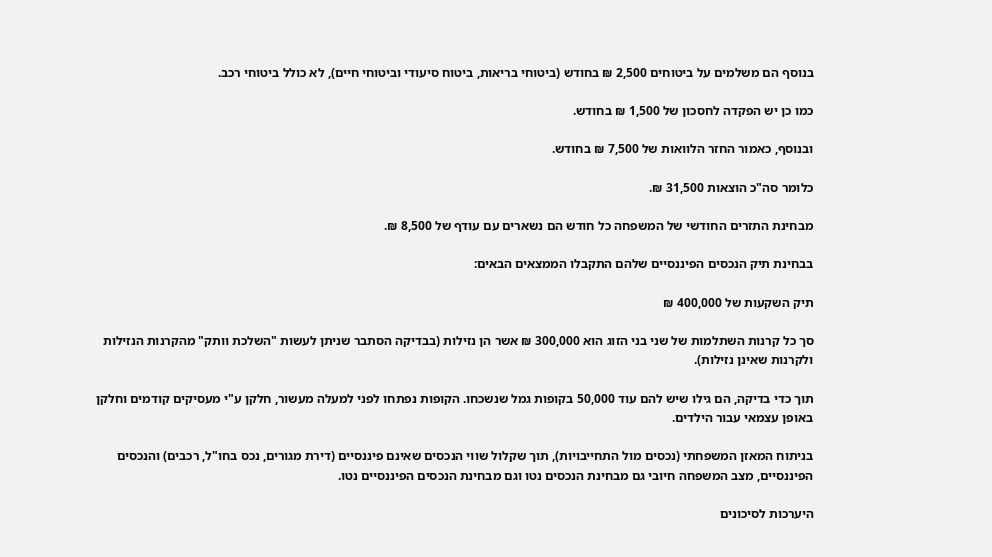בנוסף הם משלמים על ביטוחים 2,500 ₪ בחודש (ביטוחי בריאות, ביטוח סיעודי וביטוחי חיים), לא כולל ביטוחי רכב.

כמו כן יש הפקדה לחסכון של 1,500 ₪ בחודש.

ובנוסף, כאמור החזר הלוואות של 7,500 ₪ בחודש.

כלומר סה"כ הוצאות 31,500 ₪.

מבחינת התזרים החודשי של המשפחה כל חודש הם נשארים עם עודף של 8,500 ₪.

בבחינת תיק הנכסים הפיננסיים שלהם התקבלו הממצאים הבאים:

תיק השקעות של 400,000 ₪

סך כל קרנות השתלמות של שני בני הזוג הוא 300,000 ₪ אשר הן נזילות (בבדיקה הסתבר שניתן לעשות "השלכת וותק" מהקרנות הנזילות ולקרנות שאינן נזילות).

תוך כדי בדיקה, הם גילו שיש להם עוד 50,000 בקופות גמל שנשכחו. הקופות נפתחו לפני למעלה מעשור, חלקן ע"י מעסיקים קודמים וחלקן באופן עצמאי עבור הילדים.

בניתוח המאזן המשפחתי (נכסים מול התחייבויות), תוך שקלול שווי הנכסים שאינם פיננסיים (דירת מגורים, נכס בחו"ל, רכבים) והנכסים הפיננסיים, מצב המשפחה חיובי גם מבחינת הנכסים נטו וגם מבחינת הנכסים הפיננסיים נטו.

היערכות לסיכונים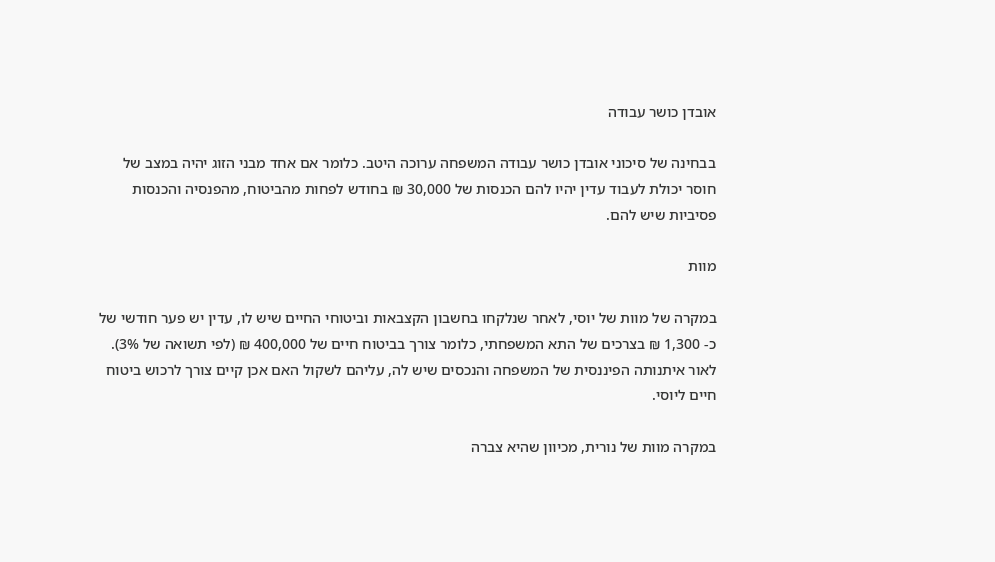אובדן כושר עבודה

בבחינה של סיכוני אובדן כושר עבודה המשפחה ערוכה היטב. כלומר אם אחד מבני הזוג יהיה במצב של חוסר יכולת לעבוד עדין יהיו להם הכנסות של 30,000 ₪ בחודש לפחות מהביטוח, מהפנסיה והכנסות פסיביות שיש להם.

מוות

במקרה של מוות של יוסי, לאחר שנלקחו בחשבון הקצבאות וביטוחי החיים שיש לו, עדין יש פער חודשי של כ- 1,300 ₪ בצרכים של התא המשפחתי, כלומר צורך בביטוח חיים של 400,000 ₪ (לפי תשואה של 3%). לאור איתנותה הפיננסית של המשפחה והנכסים שיש לה, עליהם לשקול האם אכן קיים צורך לרכוש ביטוח חיים ליוסי.

במקרה מוות של נורית, מכיוון שהיא צברה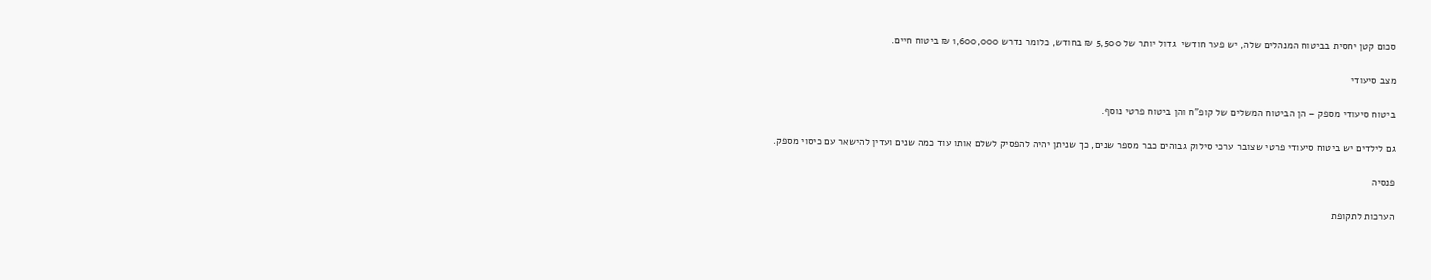סכום קטן יחסית בביטוח המנהלים שלה, יש פער חודשי  גדול יותר של 5,500 ₪ בחודש, כלומר נדרש 1,600,000 ₪ ביטוח חיים.

מצב סיעודי

ביטוח סיעודי מספק – הן הביטוח המשלים של קופ"ח והן ביטוח פרטי נוסף.

גם לילדים יש ביטוח סיעודי פרטי שצובר ערכי סילוק גבוהים כבר מספר שנים, כך שניתן יהיה להפסיק לשלם אותו עוד כמה שנים ועדין להישאר עם כיסוי מספק.

פנסיה

הערכות לתקופת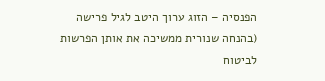הפנסיה – הזוג ערוך היטב לגיל פרישה (בהנחה שנורית ממשיכה את אותן הפרשות לביטוח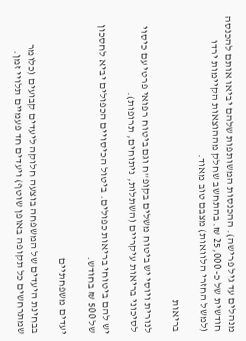מנהלים עד גיל פרישה). ההכנסות המשותפות שלהם יביאו אותם להכנסה חודשית של כ- 25,000 ₪. בהתחשב שחלק מההוצאות הקיימות ירדו (למשל החזרי הלוואות) מצבם טוב מאוד.

בריאות

לנורית ויוסי יש ביטוח משלים בקופ"ח וגם ביטוח רפואי פרטי עם כיסוי לסיכוני בריאות עיקריים (השתלות, ניתוחים, תרופות).

יש להם ביטוחי בריאות כפולים. ביטול הכיסויים הכפולים יביא לחסכון של 500 ₪ בחודש.

יעדים משפחתיים

בבחינת היעדים של המשפחה בוצעה חלוקה ליעדים קבועים (כלומר שמתרחשים כל תקופה באופן שוטף) ויעדים חד פעמיים תלויי זמן.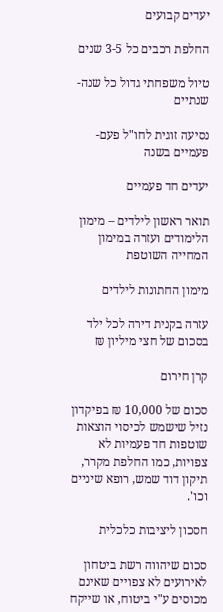יעדים קבועים

החלפת רכבים כל 3-5 שנים

טיול משפחתי גדול כל שנה-שנתיים

נסיעה זוגית לחו"ל פעם-פעמיים בשנה

יעדים חד פעמיים

תואר ראשון לילדים – מימון הלימודים ועזרה במימון המחייה השוטפת

מימון החתונות לילדים

עזרה בקנית דירה לכל ילד בסכום של חצי מיליון ₪

קרן חירום

סכום של 10,000 ₪ בפיקדון נזיל שישמש לכיסוי הוצאות שוטפות חד פעמיות לא צפויות, כמו החלפת מקרר, תיקון דוד שמש, רופא שיניים וכו'.

חסכון ליציבות כלכלית

סכום שיהווה רשת ביטחון לאירועים לא צפויים שאינם מכוסים ע"י ביטוח, או שייקח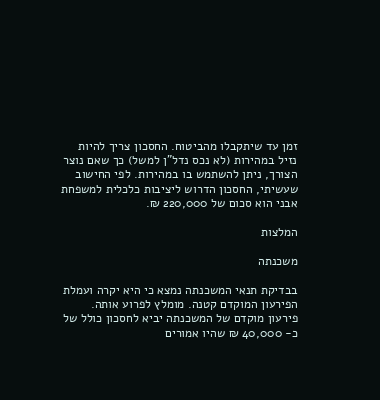זמן עד שיתקבלו מהביטוח. החסכון צריך להיות נזיל במהירות (לא נכס נדל"ן למשל) כך שאם נוצר הצורך, ניתן להשתמש בו במהירות. לפי החישוב שעשיתי, החסכון הדרוש ליציבות כלכלית למשפחת אבני הוא סכום של 220,000 ₪.

המלצות

משכנתה

בבדיקת תנאי המשכנתה נמצא כי היא יקרה ועמלת הפירעון המוקדם קטנה. מומלץ לפרוע אותה. פירעון מוקדם של המשכנתה יביא לחסכון כולל של כ- 40,000 ₪ שהיו אמורים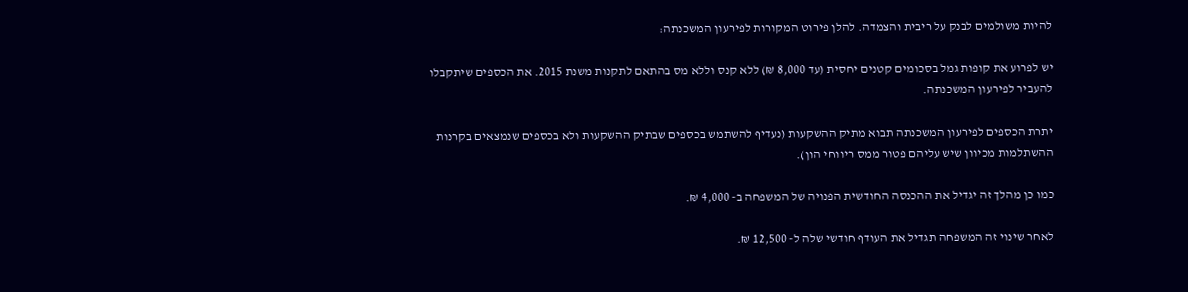להיות משולמים לבנק על ריבית והצמדה. להלן פירוט המקורות לפירעון המשכנתה:

יש לפרוע את קופות גמל בסכומים קטנים יחסית (עד 8,000 ₪) ללא קנס וללא מס בהתאם לתקנות משנת 2015. את הכספים שיתקבלו להעביר לפירעון המשכנתה.

יתרת הכספים לפירעון המשכנתה תבוא מתיק ההשקעות (נעדיף להשתמש בכספים שבתיק ההשקעות ולא בכספים שנמצאים בקרנות ההשתלמות מכיוון שיש עליהם פטור ממס ריווחי הון).

כמו כן מהלך זה יגדיל את ההכנסה החודשית הפנויה של המשפחה ב- 4,000 ₪.

לאחר שינוי זה המשפחה תגדיל את העודף חודשי שלה ל- 12,500 ₪.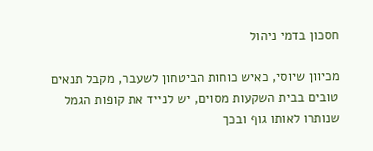חסכון בדמי ניהול

מכיוון שיוסי, כאיש כוחות הביטחון לשעבר, מקבל תנאים טובים בבית השקעות מסוים, יש לנייד את קופות הגמל שנותרו לאותו גוף ובכך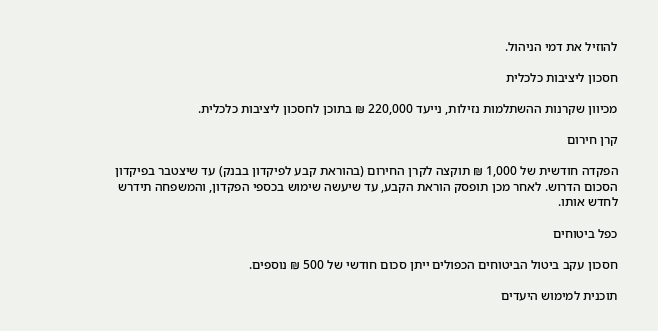להוזיל את דמי הניהול.

חסכון ליציבות כלכלית

מכיוון שקרנות ההשתלמות נזילות, נייעד 220,000 ₪ בתוכן לחסכון ליציבות כלכלית.

קרן חירום

הפקדה חודשית של 1,000 ₪ תוקצה לקרן החירום (בהוראת קבע לפיקדון בבנק) עד שיצטבר בפיקדון הסכום הדרוש. לאחר מכן תופסק הוראת הקבע, עד שיעשה שימוש בכספי הפקדון, והמשפחה תידרש לחדש אותו.

כפל ביטוחים

חסכון עקב ביטול הביטוחים הכפולים ייתן סכום חודשי של 500 ₪ נוספים.

תוכנית למימוש היעדים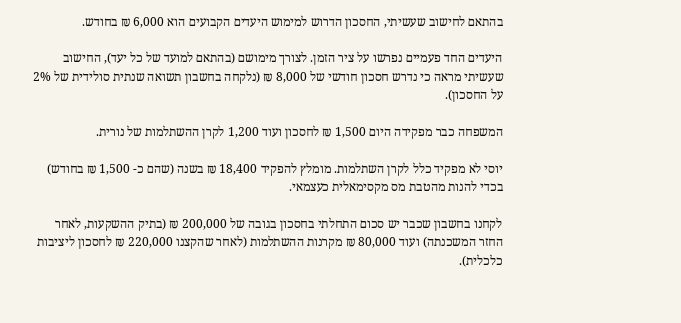בהתאם לחישוב שעשיתי, החסכון הדרוש למימוש היעדים הקבועים הוא 6,000 ₪ בחודש.

היעדים החד פעמיים נפרשו על ציר הזמן. לצורך מימושם (בהתאם למועד של כל יעד), החישוב שעשיתי מראה כי נדרש חסכון חודשי של 8,000 ₪ (נלקחה בחשבון תשואה שנתית סולידית של 2% על החסכון).

המשפחה כבר מפקידה היום 1,500 ₪ לחסכון ועוד 1,200 לקרן ההשתלמות של נורית.

יוסי לא מפקיד כלל לקרן השתלמות. מומלץ להפקיד 18,400 ₪ בשנה (שהם כ- 1,500 ₪ בחודש) בכדי להנות מהטבת מס מקסימאלית כעצמאי.

לקחנו בחשבון שכבר יש סכום התחלתי בחסכון בגובה של 200,000 ₪ (בתיק ההשקעות, לאחר החזר המשכנתה) ועוד 80,000 ₪ מקרנות ההשתלמות (לאחר שהקצנו 220,000 ₪ לחסכון ליציבות כלכלית).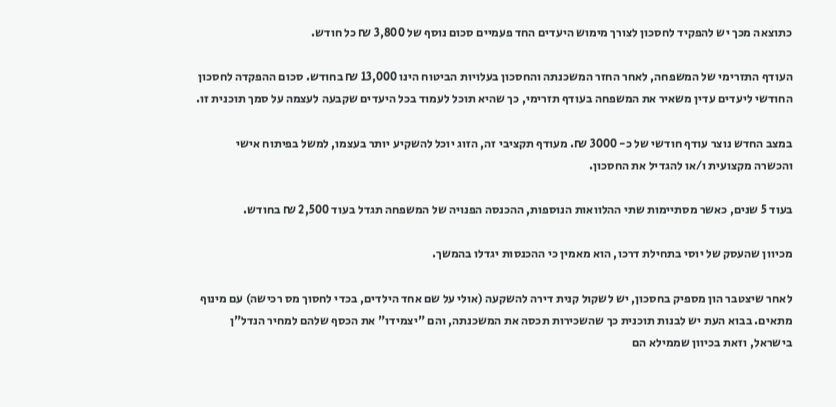כתוצאה מכך יש להפקיד לחסכון לצורך מימוש היעדים החד פעמיים סכום נוסף של 3,800 ₪ כל חודש.

העודף התזרימי של המשפחה, לאחר החזר המשכנתה והחסכון בעלויות הביטוח הינו 13,000 ₪ בחודש. סכום ההפקדה לחסכון החודשי ליעדים עדין משאיר את המשפחה בעודף תזרימי, כך שהיא תוכל לעמוד בכל היעדים שקבעה לעצמה על סמך תוכנית זו.

במצב החדש נוצר עודף חודשי של כ- 3000 ₪. מעודף תקציבי זה, הזוג יוכל להשקיע יותר בעצמו, למשל בפיתוח אישי והכשרה מקצועית ו/או להגדיל את החסכון.

בעוד 5 שנים, כאשר מסתיימות שתי ההלוואות הנוספות, ההכנסה הפנויה של המשפחה תגדל בעוד 2,500 ₪ בחודש.

מכיוון שהעסק של יוסי בתחילת דרכו, הוא מאמין כי ההכנסות יגדלו בהמשך.

לאחר שיצטבר הון מספיק בחסכון, יש לשקול קנית דירה להשקעה (אולי על שם אחד הילדים, בכדי לחסוך מס רכישה) עם מינוף מתאים. בבוא העת יש לבנות תוכנית כך שהשכירות תכסה את המשכנתה, והם "יצמידו" את הכסף שלהם למחיר הנדל"ן בישראל, וזאת בכיוון שממילא הם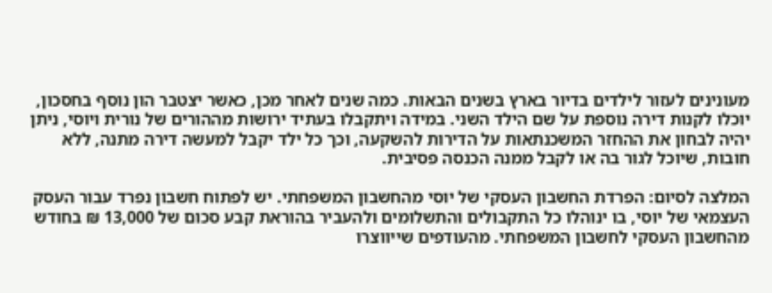מעונינים לעזור לילדים בדיור בארץ בשנים הבאות. כמה שנים לאחר מכן, כאשר יצטבר הון נוסף בחסכון, יוכלו לקנות דירה נוספת על שם הילד השני. במידה ויתקבלו בעתיד ירושות מההורים של נורית ויוסי, ניתן יהיה לבחון את ההחזר המשכנתאות על הדירות להשקעה, וכך כל ילד יקבל למעשה דירה מתנה, ללא חובות, שיוכל לגור בה או לקבל ממנה הכנסה פסיבית.

המלצה לסיום: הפרדת החשבון העסקי של יוסי מהחשבון המשפחתי. יש לפתוח חשבון נפרד עבור העסק העצמאי של יוסי, בו ינוהלו כל התקבולים והתשלומים ולהעביר בהוראת קבע סכום של 13,000 ₪ בחודש מהחשבון העסקי לחשבון המשפחתי. מהעודפים שייווצרו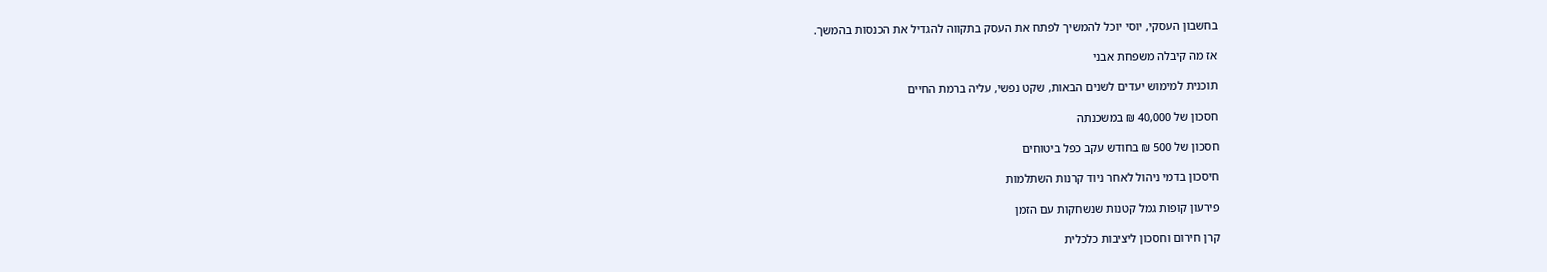בחשבון העסקי, יוסי יוכל להמשיך לפתח את העסק בתקווה להגדיל את הכנסות בהמשך.

אז מה קיבלה משפחת אבני

תוכנית למימוש יעדים לשנים הבאות, שקט נפשי, עליה ברמת החיים

חסכון של 40,000 ₪ במשכנתה

חסכון של 500 ₪ בחודש עקב כפל ביטוחים

חיסכון בדמי ניהול לאחר ניוד קרנות השתלמות

פירעון קופות גמל קטנות שנשחקות עם הזמן

קרן חירום וחסכון ליציבות כלכלית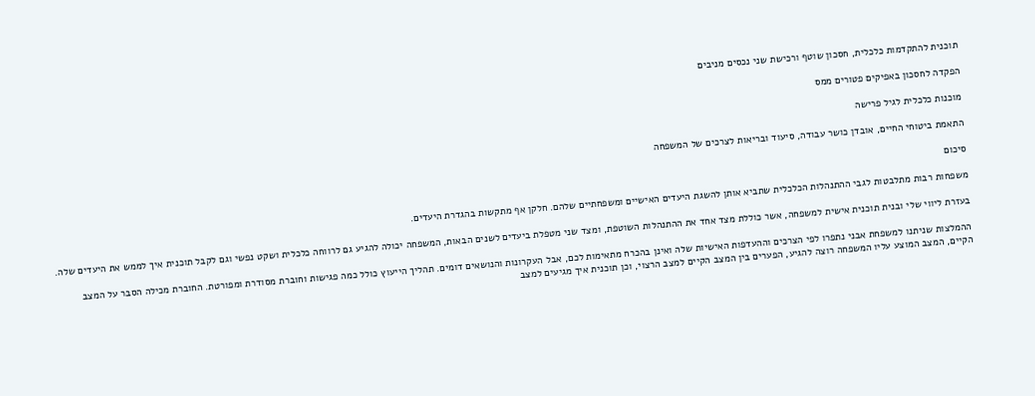תוכנית להתקדמות כלכלית, חסכון שוטף ורכישת שני נכסים מניבים

הפקדה לחסכון באפיקים פטורים ממס

מוכנות כלכלית לגיל פרישה

התאמת ביטוחי החיים, אובדן כושר עבודה, סיעוד ובריאות לצרכים של המשפחה

סיכום

משפחות רבות מתלבטות לגבי ההתנהלות הכלכלית שתביא אותן להשגת היעדים האישיים ומשפחתיים שלהם. חלקן אף מתקשות בהגדרת היעדים.

בעזרת ליווי שלי ובנית תוכנית אישית למשפחה, אשר כוללת מצד אחד את ההתנהלות השוטפת, ומצד שני מטפלת ביעדים לשנים הבאות, המשפחה יכולה להגיע גם לרווחה כלכלית ושקט נפשי וגם לקבל תוכנית איך לממש את היעדים שלה.

ההמלצות שניתנו למשפחת אבני נתפרו לפי הצרכים וההעדפות האישיות שלה ואינן בהכרח מתאימות לכם, אבל העקרונות והנושאים דומים. תהליך הייעוץ כולל כמה פגישות וחוברת מסודרת ומפורטת. החוברת מכילה הסבר על המצב הקיים, המצב המוצע עליו המשפחה רוצה להגיע, הפערים בין המצב הקיים למצב הרצוי, וכן תוכנית איך מגיעים למצב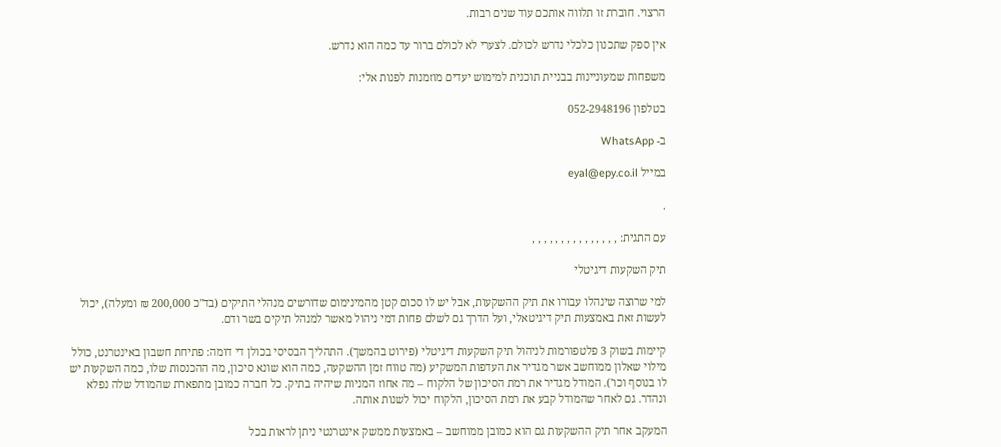הרצוי. חוברת זו תלווה אותכם עוד שנים רבות.

אין ספק שתכנון כלכלי נדרש לכולם. לצערי לא לכולם ברור עד כמה הוא נדרש.

משפחות שמעוניינות בבניית תוכנית למימוש יעדים מוזמנות לפנות אלי:

בטלפון 052-2948196

ב- WhatsApp

במייל eyal@epy.co.il

.

עם התגית: , , , , , , , , , , , , , , ,

תיק השקעות דיגיטלי

למי שרוצה שינהלו עבורו את תיק ההשקעות, אבל יש לו סכום קטן מהמינימום שדורשים מנהלי התיקים (בד"כ 200,000 ₪ ומעלה), יכול לעשות זאת באמצעות תיק דיגיטאלי, ועל הדרך גם לשלם פחות דמי ניהול מאשר למנהל תיקים בשר ודם.

קיימות בשוק 3 פלטפורמות לניהול תיק השקעות דיגיטלי (פירוט בהמשך). התהליך הבסיסי בכולן די דומה: פתיחת חשבון באינטרנט, כולל מילוי שאלון ממוחשב אשר מגדיר את העדפות המשקיע (מה טווח זמן ההשקעה, כמה הוא שונא סיכון, מה ההכנסות שלו, כמה השקעות יש לו בנוסף וכו'). המודל מגדיר את רמת הסיכון של הלקוח – מה אחוז המניות שיהיה בתיק. כל חברה כמובן מתפארת שהמודל שלה נפלא ונהדר. גם לאחר שהמודל קבע את רמת הסיכון, הלקוח יכול לשנות אותה.

המעקב אחר תיק ההשקעות גם הוא כמובן ממוחשב – באמצעות ממשק אינטרנטי ניתן לראות בכל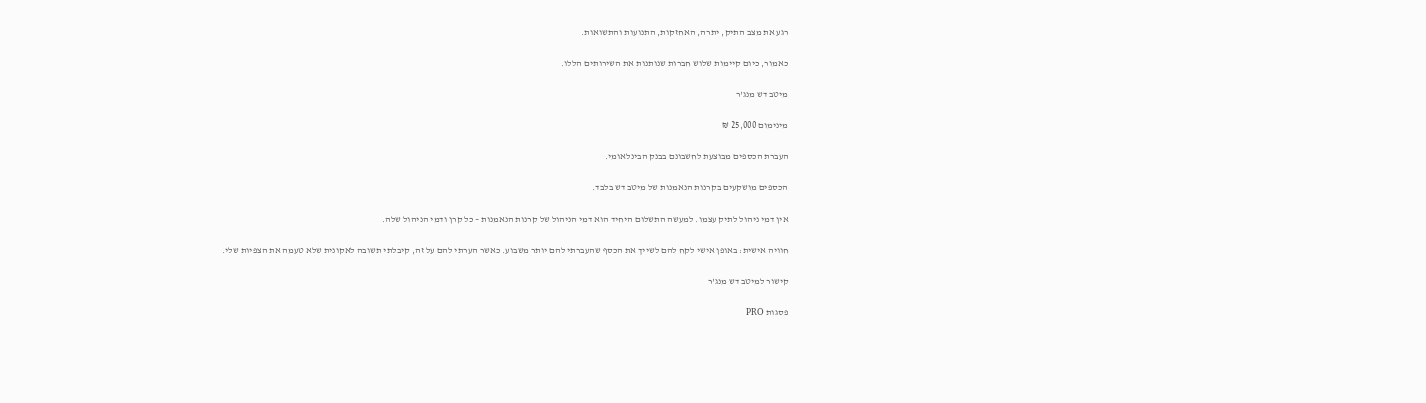רגע את מצב התיק, יתרה, האחזקות, התנועות והתשואות.

כאמור, כיום קיימות שלוש חברות שנותנות את השירותים הללו.

מיטב דש מנג'ר

מינימום 25,000 ₪

העברת הכספים מבוצעת לחשבונם בבנק הבינלאומי.

הכספים מושקעים בקרנות הנאמנות של מיטב דש בלבד.

אין דמי ניהול לתיק עצמו. למעשה התשלום היחיד הוא דמי הניהול של קרנות הנאמנות – כל קרן ודמי הניהול שלה.

חוויה אישית: באופן אישי לקח להם לשייך את הכסף שהעברתי להם יותר משבוע. כאשר הערתי להם על זה, קיבלתי תשובה לאקונית שלא טעמה את הצפיות שלי.

קישור למיטב דש מנג'ר

פסגות PRO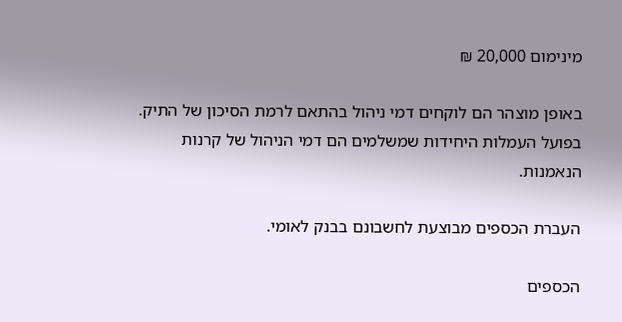מינימום 20,000 ₪

באופן מוצהר הם לוקחים דמי ניהול בהתאם לרמת הסיכון של התיק. בפועל העמלות היחידות שמשלמים הם דמי הניהול של קרנות הנאמנות.

העברת הכספים מבוצעת לחשבונם בבנק לאומי.

הכספים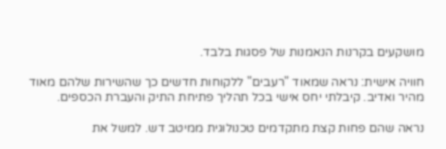מושקעים בקרנות הנאמנות של פסגות בלבד.

חוויה אישית: נראה שמאוד "רעבים" ללקוחות חדשים כך שהשירות שלהם מאוד מהיר ואדיב. קיבלתי יחס אישי בכל תהליך פתיחת התיק והעברת הכספים.

נראה שהם פחות קצת מתקדמים טכנולוגית ממיטב דש. למשל את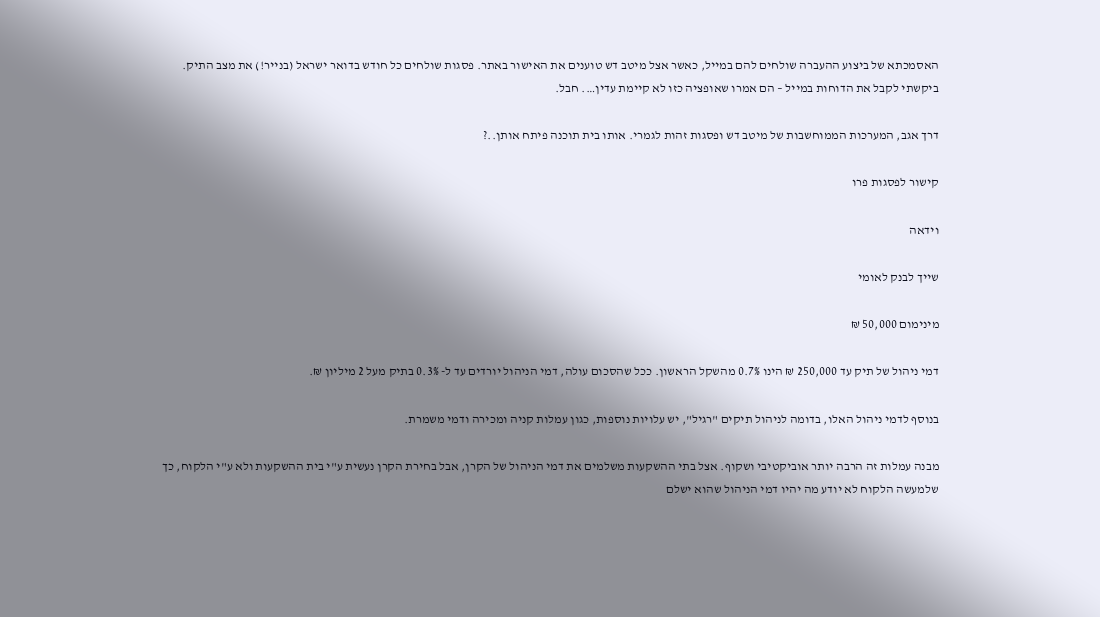האסמכתא של ביצוע ההעברה שולחים להם במייל, כאשר אצל מיטב דש טוענים את האישור באתר. פסגות שולחים כל חודש בדואר ישראל (בנייר!) את מצב התיק. ביקשתי לקבל את הדוחות במייל – הם אמרו שאופציה כזו לא קיימת עדין…. חבל.

דרך אגב, המערכות הממוחשבות של מיטב דש ופסגות זהות לגמרי. אותו בית תוכנה פיתח אותן..?

קישור לפסגות פרו

וידאה

שייך לבנק לאומי

מינימום 50,000 ₪

דמי ניהול של תיק עד 250,000 ₪ הינו 0.7% מהשקל הראשון. ככל שהסכום עולה, דמי הניהול יורדים עד ל- 0.3% בתיק מעל 2 מיליון ₪.

בנוסף לדמי ניהול האלו, בדומה לניהול תיקים "רגיל", יש עלויות נוספות, כגון עמלות קניה ומכירה ודמי משמרת.

מבנה עמלות זה הרבה יותר אוביקטיבי ושקוף. אצל בתי ההשקעות משלמים את דמי הניהול של הקרן, אבל בחירת הקרן נעשית ע"י בית ההשקעות ולא ע"י הלקוח, כך שלמעשה הלקוח לא יודע מה יהיו דמי הניהול שהוא ישלם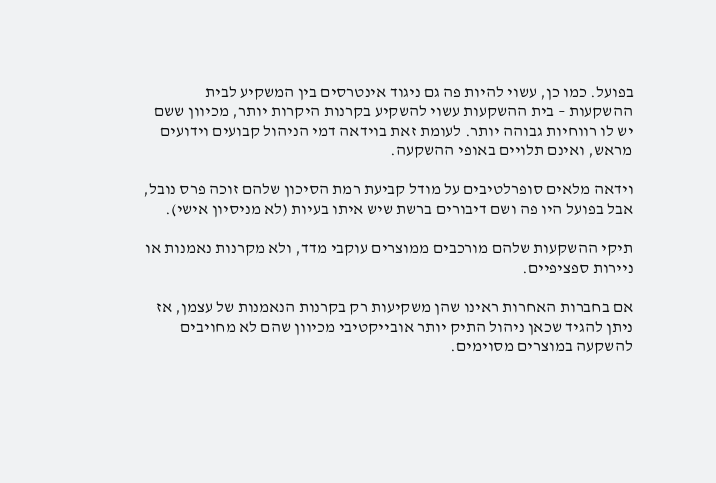בפועל. כמו כן, עשוי להיות פה גם ניגוד אינטרסים בין המשקיע לבית ההשקעות – בית ההשקעות עשוי להשקיע בקרנות היקרות יותר, מכיוון ששם יש לו רווחיות גבוהה יותר. לעומת זאת בוידאה דמי הניהול קבועים וידועים מראש, ואינם תלויים באופי ההשקעה.

וידאה מלאים סופרלטיבים על מודל קביעת רמת הסיכון שלהם זוכה פרס נובל, אבל בפועל היו פה ושם דיבורים ברשת שיש איתו בעיות (לא מניסיון אישי).

תיקי ההשקעות שלהם מורכבים ממוצרים עוקבי מדד, ולא מקרנות נאמנות או ניירות ספציפיים.

אם בחברות האחרות ראינו שהן משקיעות רק בקרנות הנאמנות של עצמן, אז ניתן להגיד שכאן ניהול התיק יותר אובייקטיבי מכיוון שהם לא מחויבים להשקעה במוצרים מסוימים.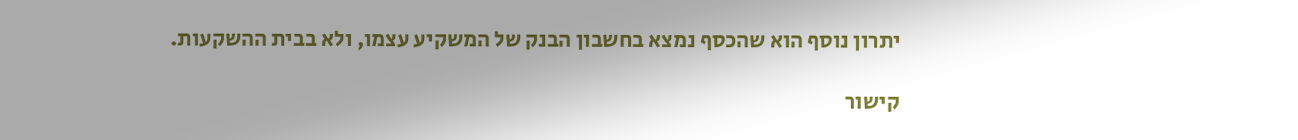יתרון נוסף הוא שהכסף נמצא בחשבון הבנק של המשקיע עצמו, ולא בבית ההשקעות.

קישור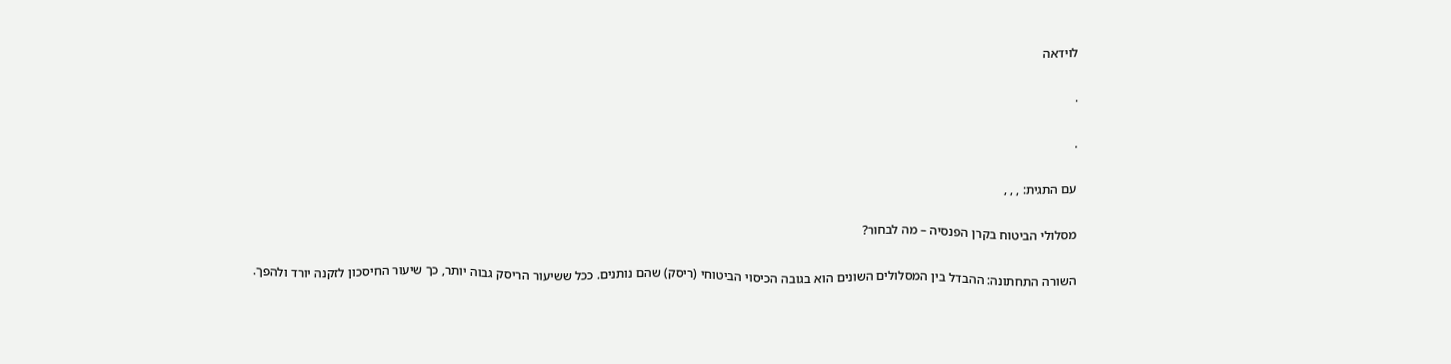לוידאה

.

.

עם התגית: , , ,

מסלולי הביטוח בקרן הפנסיה – מה לבחור?

השורה התחתונה: ההבדל בין המסלולים השונים הוא בגובה הכיסוי הביטוחי (ריסק) שהם נותנים. ככל ששיעור הריסק גבוה יותר, כך שיעור החיסכון לזקנה יורד ולהפך.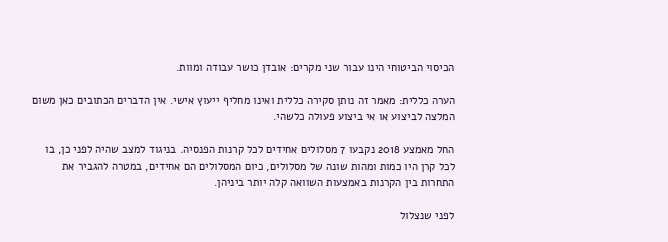הכיסוי הביטוחי הינו עבור שני מקרים: אובדן כושר עבודה ומוות.

הערה כללית: מאמר זה נותן סקירה כללית ואינו מחליף ייעוץ אישי. אין הדברים הכתובים כאן משום המלצה לביצוע או אי ביצוע פעולה כלשהי.

החל מאמצע 2018 נקבעו 7 מסלולים אחידים לכל קרנות הפנסיה. בניגוד למצב שהיה לפני כן, בו לכל קרן היו כמות ומהות שונה של מסלולים, כיום המסלולים הם אחידים, במטרה להגביר את התחרות בין הקרנות באמצעות השוואה קלה יותר ביניהן.

לפני שנצלול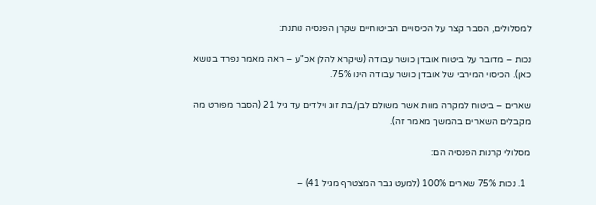למסלולים, הסבר קצר על הכיסויים הביטוחיים שקרן הפנסיה נותנת:

נכות – מדובר על ביטוח אובדן כושר עבודה (שיקרא להלן אכ"ע – ראה מאמר נפרד בנושא כאן). הכיסוי המירבי של אובדן כושר עבודה הינו 75%.

שארים – ביטוח למקרה מוות אשר משולם לבן/בת זוג וילדים עד גיל 21 (הסבר מפורט מה מקבלים השארים בהמשך מאמר זה).

מסלולי קרנות הפנסיה הם:

  1. נכות 75% שארים 100% (למעט גבר המצטרף מגיל 41) –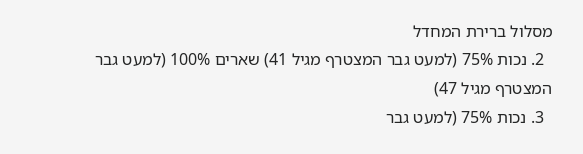מסלול ברירת המחדל
  2. נכות 75% (למעט גבר המצטרף מגיל 41) שארים 100% (למעט גבר המצטרף מגיל 47)
  3. נכות 75% (למעט גבר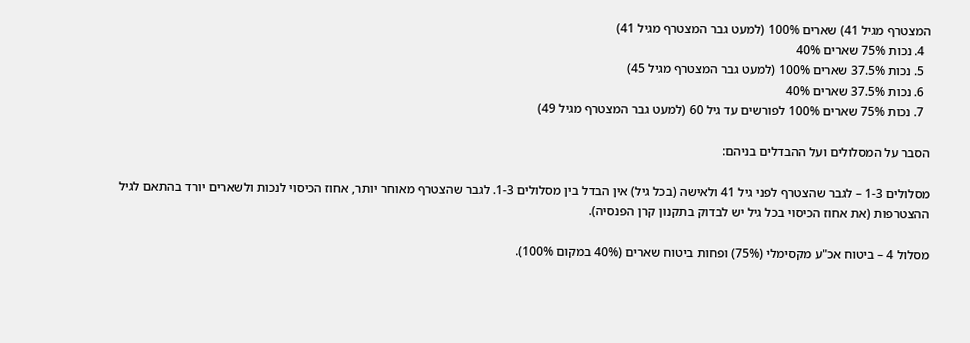המצטרף מגיל 41) שארים 100% (למעט גבר המצטרף מגיל 41)
  4. נכות 75% שארים 40%
  5. נכות 37.5% שארים 100% (למעט גבר המצטרף מגיל 45)
  6. נכות 37.5% שארים 40%
  7. נכות 75% שארים 100% לפורשים עד גיל 60 (למעט גבר המצטרף מגיל 49)

הסבר על המסלולים ועל ההבדלים בניהם:

מסלולים 1-3 – לגבר שהצטרף לפני גיל 41 ולאישה (בכל גיל) אין הבדל בין מסלולים 1-3. לגבר שהצטרף מאוחר יותר, אחוז הכיסוי לנכות ולשארים יורד בהתאם לגיל ההצטרפות (את אחוז הכיסוי בכל גיל יש לבדוק בתקנון קרן הפנסיה).

מסלול 4 – ביטוח אכ"ע מקסימלי (75%) ופחות ביטוח שארים (40% במקום 100%).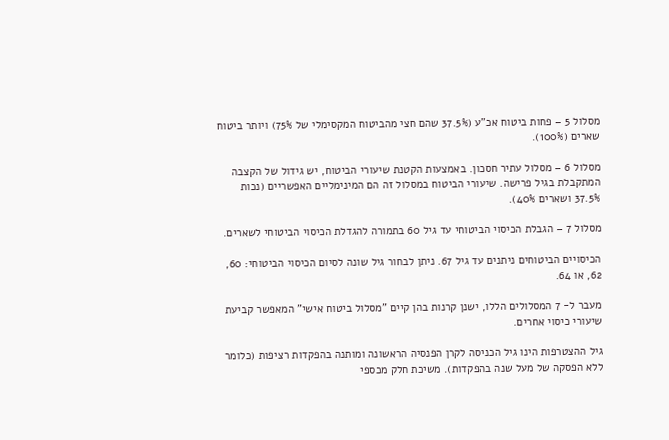מסלול 5 – פחות ביטוח אכ"ע (37.5% שהם חצי מהביטוח המקסימלי של 75%) ויותר ביטוח שארים (100%).

מסלול 6 – מסלול עתיר חסכון. באמצעות הקטנת שיעורי הביטוח, יש גידול של הקצבה המתקבלת בגיל פרישה. שיעורי הביטוח במסלול זה הם המינימליים האפשריים (נכות 37.5% ושארים 40%).

מסלול 7 – הגבלת הכיסוי הביטוחי עד גיל 60 בתמורה להגדלת הכיסוי הביטוחי לשארים.

הכיסויים הביטוחים ניתנים עד גיל 67. ניתן לבחור גיל שונה לסיום הכיסוי הביטוחי: 60, 62, או 64.

מעבר ל- 7 המסלולים הללו, ישנן קרנות בהן קיים "מסלול ביטוח אישי" המאפשר קביעת שיעורי כיסוי אחרים.

גיל ההצטרפות הינו גיל הכניסה לקרן הפנסיה הראשונה ומותנה בהפקדות רציפות (כלומר ללא הפסקה של מעל שנה בהפקדות). משיכת חלק מכספי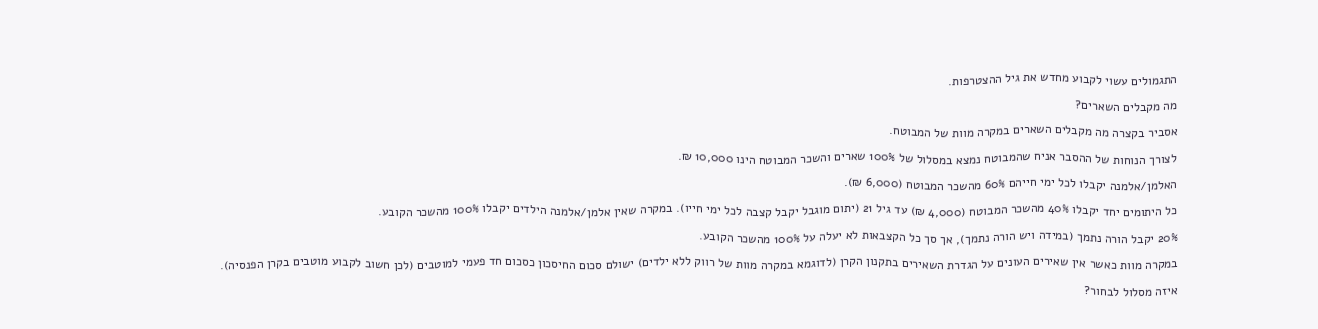התגמולים עשוי לקבוע מחדש את גיל ההצטרפות.

מה מקבלים השארים?

אסביר בקצרה מה מקבלים השארים במקרה מוות של המבוטח.

לצורך הנוחות של ההסבר אניח שהמבוטח נמצא במסלול של 100% שארים והשכר המבוטח הינו 10,000 ₪.

האלמן/אלמנה יקבלו לכל ימי חייהם 60% מהשכר המבוטח (6,000 ₪).

כל היתומים יחד יקבלו 40% מהשכר המבוטח (4,000 ₪) עד גיל 21 (יתום מוגבל יקבל קצבה לכל ימי חייו). במקרה שאין אלמן/אלמנה הילדים יקבלו 100% מהשכר הקובע.

20% יקבל הורה נתמך (במידה ויש הורה נתמך), אך סך כל הקצבאות לא יעלה על 100% מהשכר הקובע.

במקרה מוות כאשר אין שאירים העונים על הגדרת השאירים בתקנון הקרן (לדוגמא במקרה מוות של רווק ללא ילדים) ישולם סכום החיסכון כסכום חד פעמי למוטבים (לכן חשוב לקבוע מוטבים בקרן הפנסיה).

איזה מסלול לבחור?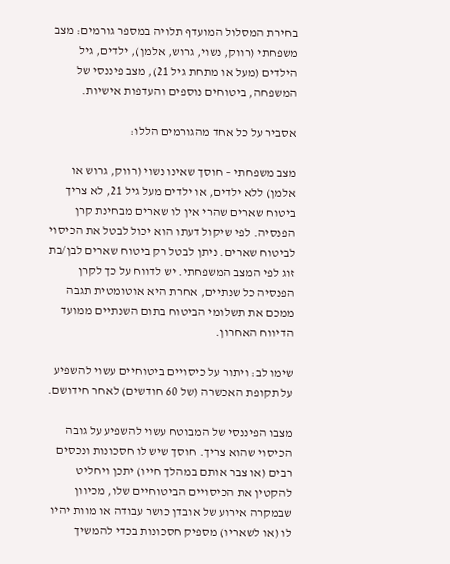בחירת המסלול המועדף תלויה במספר גורמים: מצב משפחתי (רווק, נשוי, גרוש, אלמן), ילדים, גיל הילדים (מעל או מתחת גיל 21), מצב פיננסי של המשפחה, ביטוחים נוספים והעדפות אישיות.

אסביר על כל אחד מהגורמים הללו:

מצב משפחתי – חוסך שאינו נשוי (רווק, גרוש או אלמן) ללא ילדים, או ילדים מעל גיל 21, לא צריך ביטוח שארים שהרי אין לו שארים מבחינת קרן הפנסיה. לפי שיקול דעתו הוא יכול לבטל את הכיסוי לביטוח שארים. ניתן לבטל רק ביטוח שארים לבן/בת זוג לפי המצב המשפחתי. יש לדווח על כך לקרן הפנסיה כל שנתיים, אחרת היא אוטומטית תגבה ממכם את תשלומי הביטוח בתום השנתיים ממועד הדיווח האחרון.

שימו לב: ויתור על כיסויים ביטוחיים עשוי להשפיע על תקופת האכשרה (של 60 חודשים) לאחר חידושם.

מצבו הפיננסי של המבוטח עשוי להשפיע על גובה הכיסוי שהוא צריך. חוסך שיש לו חסכונות ונכסים רבים (או צבר אותם במהלך חייו) יתכן ויחליט להקטין את הכיסויים הביטוחיים שלו, מכיוון שבמקרה אירוע של אובדן כושר עבודה או מוות יהיו לו (או לשאריו) מספיק חסכונות בכדי להמשיך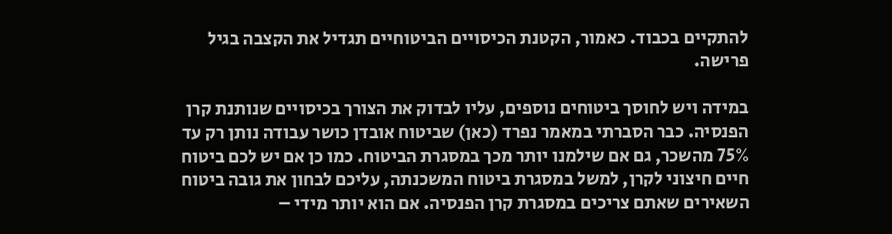להתקיים בכבוד. כאמור, הקטנת הכיסויים הביטוחיים תגדיל את הקצבה בגיל פרישה.

במידה ויש לחוסך ביטוחים נוספים, עליו לבדוק את הצורך בכיסויים שנותנת קרן הפנסיה. כבר הסברתי במאמר נפרד (כאן) שביטוח אובדן כושר עבודה נותן רק עד 75% מהשכר, גם אם שילמנו יותר מכך במסגרת הביטוח. כמו כן אם יש לכם ביטוח חיים חיצוני לקרן, למשל במסגרת ביטוח המשכנתה, עליכם לבחון את גובה ביטוח השאירים שאתם צריכים במסגרת קרן הפנסיה. אם הוא יותר מידי –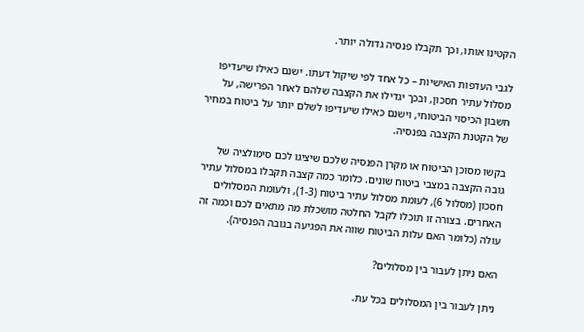הקטינו אותו, וכך תקבלו פנסיה גדולה יותר.

לגבי העדפות האישיות – כל אחד לפי שיקול דעתו. ישנם כאילו שיעדיפו מסלול עתיר חסכון, ובכך יגדילו את הקצבה שלהם לאחר הפרישה, על חשבון הכיסוי הביטוחי, וישנם כאילו שיעדיפו לשלם יותר על ביטוח במחיר של הקטנת הקצבה בפנסיה.

בקשו מסוכן הביטוח או מקרן הפנסיה שלכם שיציגו לכם סימולציה של גובה הקצבה במצבי ביטוח שונים. כלומר כמה קצבה תקבלו במסלול עתיר חסכון (מסלול 6), לעומת מסלול עתיר ביטוח (1-3), ולעומת המסלולים האחרים. בצורה זו תוכלו לקבל החלטה מושכלת מה מתאים לכם וכמה זה עולה (כלומר האם עלות הביטוח שווה את הפגיעה בגובה הפנסיה).

האם ניתן לעבור בין מסלולים?

ניתן לעבור בין המסלולים בכל עת.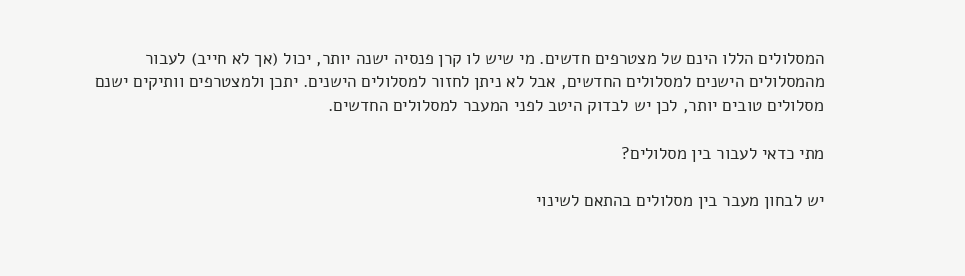המסלולים הללו הינם של מצטרפים חדשים. מי שיש לו קרן פנסיה ישנה יותר, יכול (אך לא חייב) לעבור מהמסלולים הישנים למסלולים החדשים, אבל לא ניתן לחזור למסלולים הישנים. יתכן ולמצטרפים וותיקים ישנם מסלולים טובים יותר, לכן יש לבדוק היטב לפני המעבר למסלולים החדשים.

מתי כדאי לעבור בין מסלולים?

יש לבחון מעבר בין מסלולים בהתאם לשינוי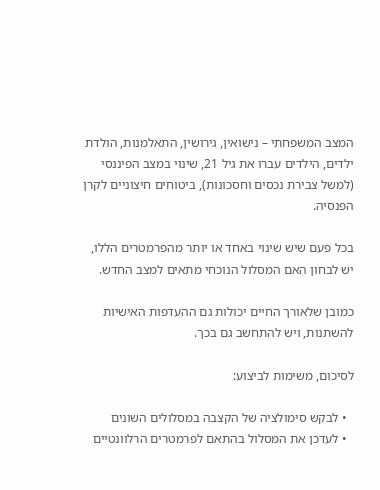המצב המשפחתי – נישואין, גירושין, התאלמנות, הולדת ילדים, הילדים עברו את גיל 21, שינוי במצב הפיננסי (למשל צבירת נכסים וחסכונות), ביטוחים חיצוניים לקרן הפנסיה.

בכל פעם שיש שינוי באחד או יותר מהפרמטרים הללו, יש לבחון האם המסלול הנוכחי מתאים למצב החדש.

כמובן שלאורך החיים יכולות גם ההעדפות האישיות להשתנות, ויש להתחשב גם בכך.

לסיכום, משימות לביצוע:

  • לבקש סימולציה של הקצבה במסלולים השונים
  • לעדכן את המסלול בהתאם לפרמטרים הרלוונטיים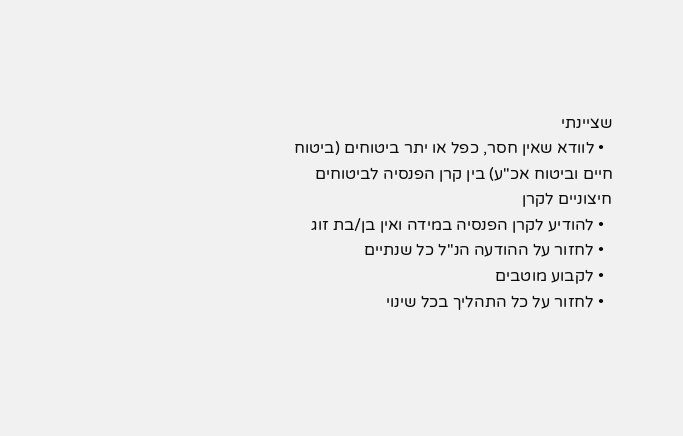שציינתי
  • לוודא שאין חסר, כפל או יתר ביטוחים (ביטוח חיים וביטוח אכ"ע) בין קרן הפנסיה לביטוחים חיצוניים לקרן
  • להודיע לקרן הפנסיה במידה ואין בן/בת זוג
  • לחזור על ההודעה הנ"ל כל שנתיים
  • לקבוע מוטבים
  • לחזור על כל התהליך בכל שינוי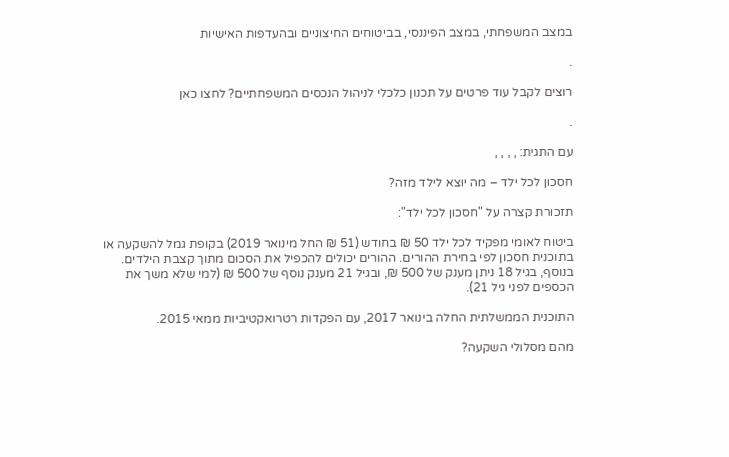במצב המשפחתי, במצב הפיננסי, בביטוחים החיצוניים ובהעדפות האישיות

.

רוצים לקבל עוד פרטים על תכנון כלכלי לניהול הנכסים המשפחתיים? לחצו כאן

.

עם התגית: , , , ,

חסכון לכל ילד – מה יוצא לילד מזה?

תזכורת קצרה על "חסכון לכל ילד":

ביטוח לאומי מפקיד לכל ילד 50 ₪ בחודש (51 ₪ החל מינואר 2019) בקופת גמל להשקעה או בתוכנית חסכון לפי בחירת ההורים. ההורים יכולים להכפיל את הסכום מתוך קצבת הילדים. בנוסף, בגיל 18 ניתן מענק של 500 ₪, ובגיל 21 מענק נוסף של 500 ₪ (למי שלא משך את הכספים לפני גיל 21).

התוכנית הממשלתית החלה בינואר 2017, עם הפקדות רטרואקטיביות ממאי 2015.

מהם מסלולי השקעה?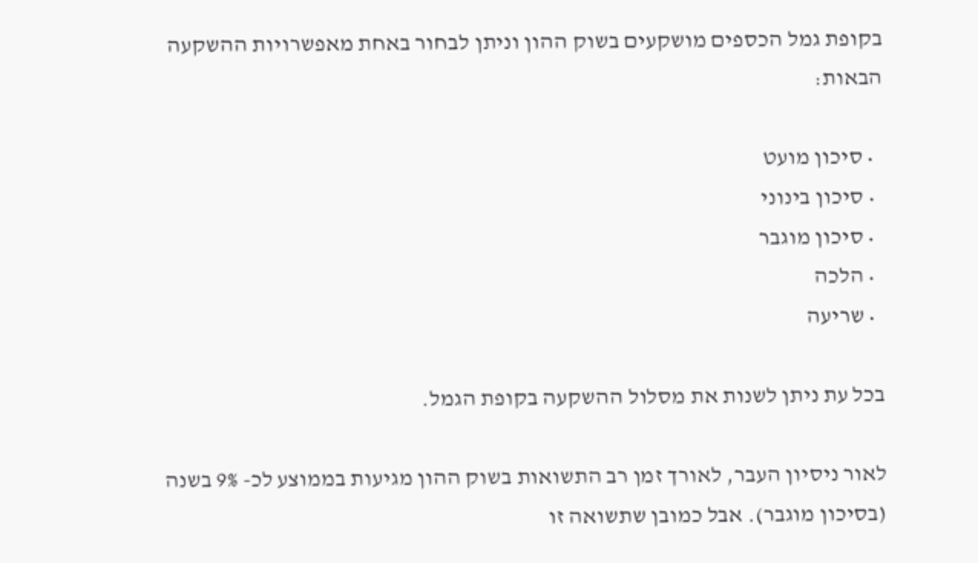בקופת גמל הכספים מושקעים בשוק ההון וניתן לבחור באחת מאפשרויות ההשקעה הבאות:

  • סיכון מועט
  • סיכון בינוני
  • סיכון מוגבר
  • הלכה
  • שריעה

בכל עת ניתן לשנות את מסלול ההשקעה בקופת הגמל.

לאור ניסיון העבר, לאורך זמן רב התשואות בשוק ההון מגיעות בממוצע לכ- 9% בשנה (בסיכון מוגבר). אבל כמובן שתשואה זו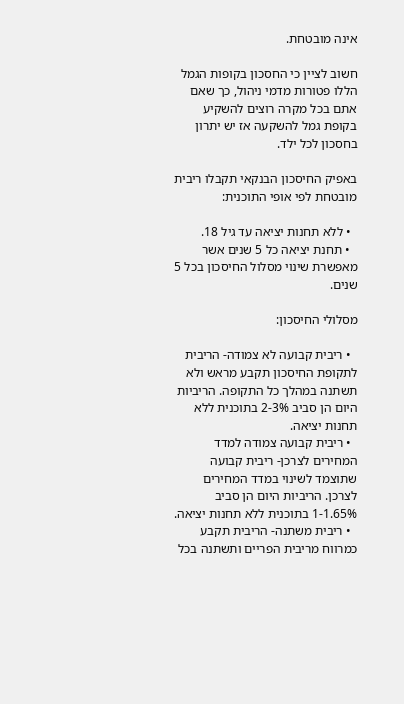אינה מובטחת.

חשוב לציין כי החסכון בקופות הגמל הללו פטורות מדמי ניהול, כך שאם אתם בכל מקרה רוצים להשקיע בקופת גמל להשקעה אז יש יתרון בחסכון לכל ילד.

באפיק החיסכון הבנקאי תקבלו ריבית מובטחת לפי אופי התוכנית:

  • ללא תחנות יציאה עד גיל 18.
  • תחנת יציאה כל 5 שנים אשר מאפשרת שינוי מסלול החיסכון בכל 5 שנים.

מסלולי החיסכון:

  • ריבית קבועה לא צמודה- הריבית לתקופת החיסכון תקבע מראש ולא תשתנה במהלך כל התקופה. הריביות היום הן סביב 2-3% בתוכנית ללא תחנות יציאה.
  • ריבית קבועה צמודה למדד המחירים לצרכן- ריבית קבועה שתוצמד לשינוי במדד המחירים לצרכן. הריביות היום הן סביב 1-1.65% בתוכנית ללא תחנות יציאה.
  • ריבית משתנה- הריבית תקבע כמרווח מריבית הפריים ותשתנה בכל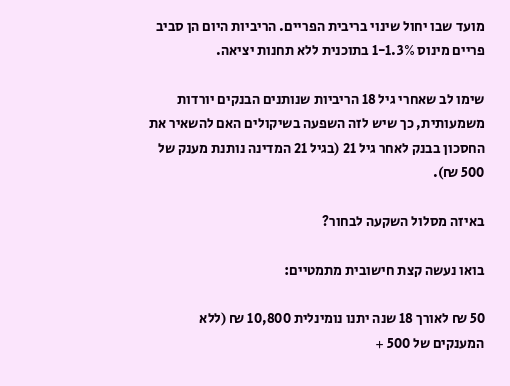מועד שבו יחול שינוי בריבית הפריים. הריביות היום הן סביב פריים מינוס 1-1.3% בתוכנית ללא תחנות יציאה.

שימו לב שאחרי גיל 18 הריביות שנותנים הבנקים יורדות משמעותית, כך שיש לזה השפעה בשיקולים האם להשאיר את החסכון בבנק לאחר גיל 21 (בגיל 21 המדינה נותנת מענק של 500 ₪).

באיזה מסלול השקעה לבחור?

בואו נעשה קצת חישובית מתמטיים:

50 ₪ לאורך 18 שנה יתנו נומינלית 10,800 ₪ (ללא המענקים של 500 +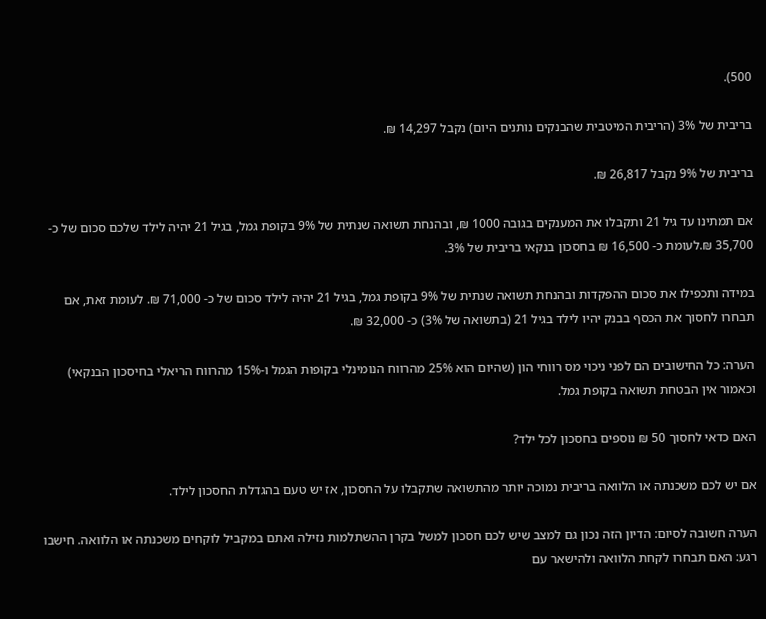500).

בריבית של 3% (הריבית המיטבית שהבנקים נותנים היום) נקבל 14,297 ₪.

בריבית של 9% נקבל 26,817 ₪.

אם תמתינו עד גיל 21 ותקבלו את המענקים בגובה 1000 ₪, ובהנחת תשואה שנתית של 9% בקופת גמל, בגיל 21 יהיה לילד שלכם סכום של כ- 35,700 ₪.לעומת כ- 16,500 ₪ בחסכון בנקאי בריבית של 3%.

במידה ותכפילו את סכום ההפקדות ובהנחת תשואה שנתית של 9% בקופת גמל, בגיל 21 יהיה לילד סכום של כ- 71,000 ₪. לעומת זאת, אם תבחרו לחסוך את הכסף בבנק יהיו לילד בגיל 21 (בתשואה של 3%) כ- 32,000 ₪.

הערה: כל החישובים הם לפני ניכוי מס רווחי הון (שהיום הוא 25% מהרווח הנומינלי בקופות הגמל ו-15% מהרווח הריאלי בחיסכון הבנקאי) וכאמור אין הבטחת תשואה בקופת גמל.

האם כדאי לחסוך 50 ₪ נוספים בחסכון לכל ילד?

אם יש לכם משכנתה או הלוואה בריבית נמוכה יותר מהתשואה שתקבלו על החסכון, אז יש טעם בהגדלת החסכון לילד.

הערה חשובה לסיום: הדיון הזה נכון גם למצב שיש לכם חסכון למשל בקרן ההשתלמות נזילה ואתם במקביל לוקחים משכנתה או הלוואה. חישבו רגע: האם תבחרו לקחת הלוואה ולהישאר עם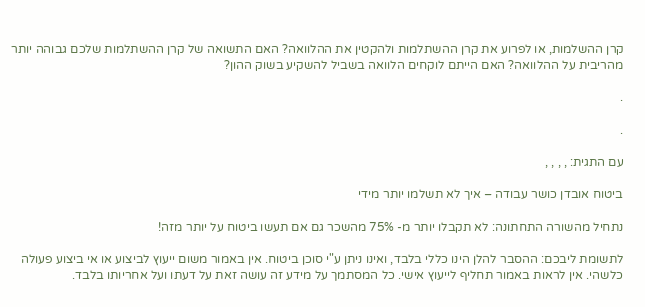קרן ההשלמות, או לפרוע את קרן ההשתלמות ולהקטין את ההלוואה? האם התשואה של קרן ההשתלמות שלכם גבוהה יותר מהריבית על ההלוואה? האם הייתם לוקחים הלוואה בשביל להשקיע בשוק ההון?

.

.

עם התגית: , , , ,

ביטוח אובדן כושר עבודה – איך לא תשלמו יותר מידי

נתחיל מהשורה התחתונה: לא תקבלו יותר מ- 75% מהשכר גם אם תעשו ביטוח על יותר מזה!

לתשומת ליבכם: ההסבר להלן הינו כללי בלבד, ואינו ניתן ע"י סוכן ביטוח. אין באמור משום ייעוץ לביצוע או אי ביצוע פעולה כלשהי. אין לראות באמור תחליף לייעוץ אישי. כל המסתמך על מידע זה עושה זאת על דעתו ועל אחריותו בלבד.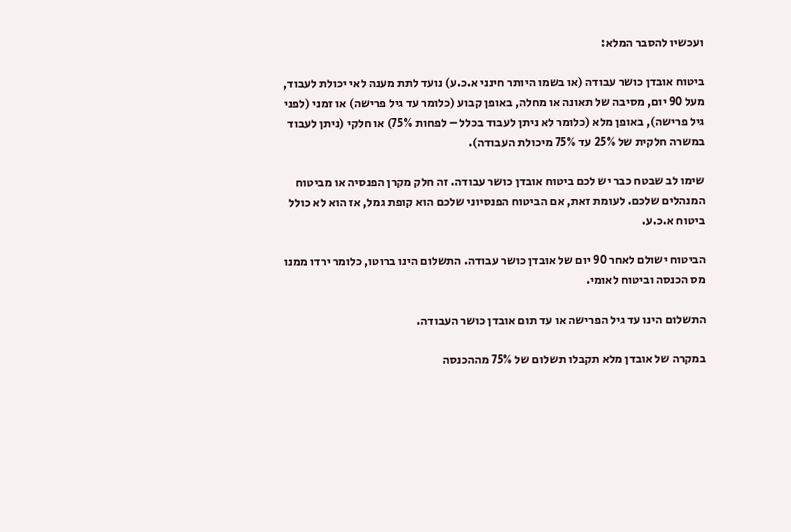ועכשיו להסבר המלא:

ביטוח אובדן כושר עבודה (או בשמו היותר חינני א.כ.ע) נועד לתת מענה לאי יכולת לעבוד, מעל 90 יום, מסיבה של תאונה או מחלה, באופן קבוע (כלומר עד גיל פרישה) או זמני (לפני גיל פרישה), באופן מלא (כלומר לא ניתן לעבוד בכלל – לפחות 75%) או חלקי (ניתן לעבוד במשרה חלקית של 25% עד 75% מיכולת העבודה).

שימו לב שבטח כבר יש לכם ביטוח אובדן כושר עבודה. זה חלק מקרן הפנסיה או מביטוח המנהלים שלכם. לעומת זאת, אם הביטוח הפנסיוני שלכם הוא קופת גמל, אז הוא לא כולל ביטוח א.כ.ע.

הביטוח ישולם לאחר 90 יום של אובדן כושר עבודה. התשלום הינו ברוטו, כלומר ירדו ממנו מס הכנסה וביטוח לאומי.

התשלום הינו עד גיל הפרישה או עד תום אובדן כושר העבודה.

במקרה של אובדן מלא תקבלו תשלום של 75% מההכנסה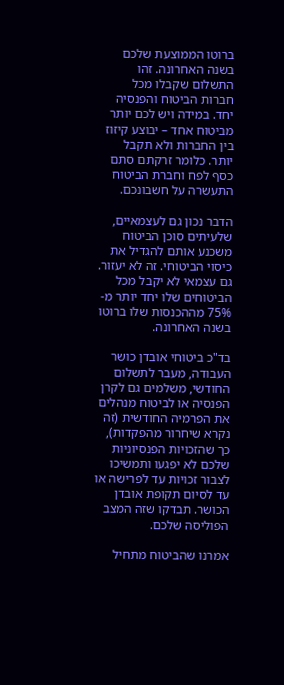ברוטו הממוצעת שלכם בשנה האחרונה. זהו התשלום שקבלו מכל חברות הביטוח והפנסיה יחד. במידה ויש לכם יותר מביטוח אחד – יבוצע קיזוז בין החברות ולא תקבל יותר. כלומר זרקתם סתם כסף לפח וחברת הביטוח התעשרה על חשבונכם.

הדבר נכון גם לעצמאיים, שלעיתים סוכן הביטוח משכנע אותם להגדיל את כיסוי הביטוחי. זה לא יעזור. גם עצמאי לא יקבל מכל הביטוחים שלו יחד יותר מ- 75% מההכנסות שלו ברוטו בשנה האחרונה.

בד"כ ביטוחי אובדן כושר העבודה, מעבר לתשלום החודשי, משלמים גם לקרן הפנסיה או לביטוח מנהלים את הפרמיה החודשית (זה נקרא שיחרור מהפקדות), כך שהזכויות הפנסיוניות שלכם לא יפגעו ותמשיכו לצבור זכויות עד לפרישה או עד לסיום תקופת אובדן הכושר. תבדקו שזה המצב הפוליסה שלכם.

אמרנו שהביטוח מתחיל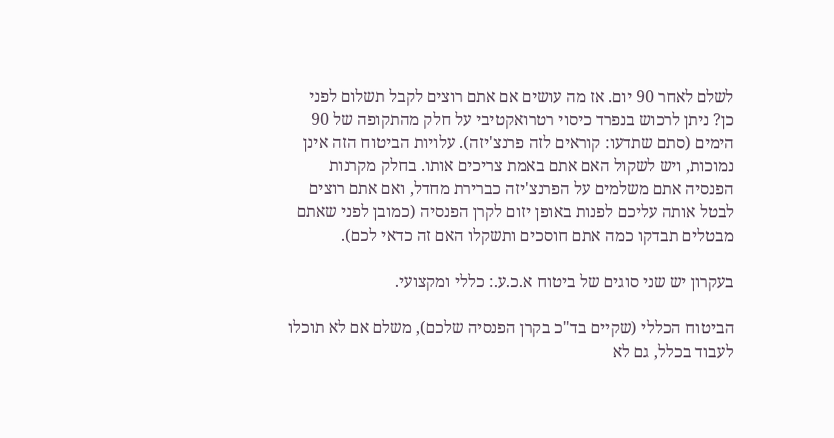לשלם לאחר 90 יום. אז מה עושים אם אתם רוצים לקבל תשלום לפני כן? ניתן לרכוש בנפרד כיסוי רטרואקטיבי על חלק מהתקופה של 90 הימים (סתם שתדעו: קוראים לזה פרנצ'יזה). עלויות הביטוח הזה אינן נמוכות, ויש לשקול האם אתם באמת צריכים אותו. בחלק מקרנות הפנסיה אתם משלמים על הפרנצ'יזה כברירת מחדל, ואם אתם רוצים לבטל אותה עליכם לפנות באופן יזום לקרן הפנסיה (כמובן לפני שאתם מבטלים תבדקו כמה אתם חוסכים ותשקלו האם זה כדאי לכם).

בעקרון יש שני סוגים של ביטוח א.כ.ע.: כללי ומקצועי.

הביטוח הכללי (שקיים בד"כ בקרן הפנסיה שלכם), משלם אם לא תוכלו לעבוד בכלל, גם לא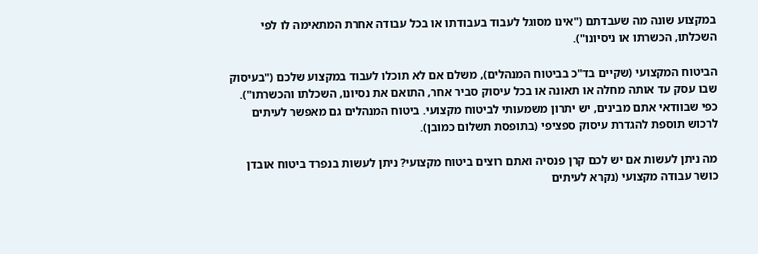במקצוע שונה מה שעבדתם ("אינו מסוגל לעבוד בעבודתו או בכל עבודה אחרת המתאימה לו לפי השכלתו, הכשרתו או ניסיונו").

הביטוח המקצועי (שקיים בד"כ בביטוח המנהלים), משלם אם לא תוכלו לעבוד במקצוע שלכם ("בעיסוק שבו עסק עד אותה מחלה או תאונה או בכל עיסוק סביר אחר, התואם את נסיונו, השכלתו והכשרתו"). כפי שבוודאי אתם מבינים, יש יתרון משמעותי לביטוח מקצועי. ביטוח המנהלים גם מאפשר לעיתים לרכוש תוספת להגדרת עיסוק ספציפי (בתופסת תשלום כמובן).

מה ניתן לעשות אם יש לכם קרן פנסיה ואתם רוצים ביטוח מקצועי? ניתן לעשות בנפרד ביטוח אובדן כושר עבודה מקצועי (נקרא לעיתים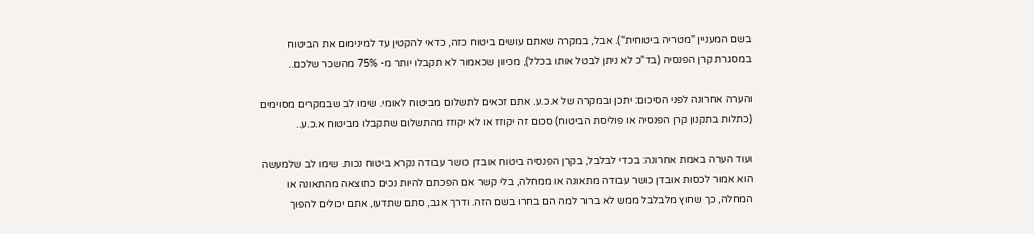בשם המעניין "מטריה ביטוחית"). אבל, במקרה שאתם עושים ביטוח כזה, כדאי להקטין עד למינימום את הביטוח במסגרת קרן הפנסיה (בד"כ לא ניתן לבטל אותו בכלל), מכיוון שכאמור לא תקבלו יותר מ- 75% מהשכר שלכם..

והערה אחרונה לפני הסיכום: יתכן ובמקרה של א.כ.ע. אתם זכאים לתשלום מביטוח לאומי. שימו לב שבמקרים מסוימים (כתלות בתקנון קרן הפנסיה או פוליסת הביטוח) סכום זה יקוזז או לא יקוזז מהתשלום שתקבלו מביטוח א.כ.ע..

ועוד הערה באמת אחרונה: בכדי לבלבל, בקרן הפנסיה ביטוח אובדן כושר עבודה נקרא ביטוח נכות. שימו לב שלמעשה הוא אמור לכסות אובדן כושר עבודה מתאונה או ממחלה, בלי קשר אם הפכתם להיות נכים כתוצאה מהתאונה או המחלה, כך שחוץ מלבלבל ממש לא ברור למה הם בחרו בשם הזה. ודרך אגב, סתם שתדעו, אתם יכולים להפוך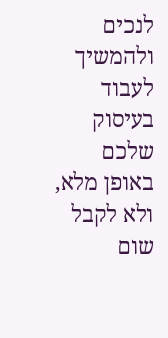לנכים ולהמשיך לעבוד בעיסוק שלכם באופן מלא, ולא לקבל שום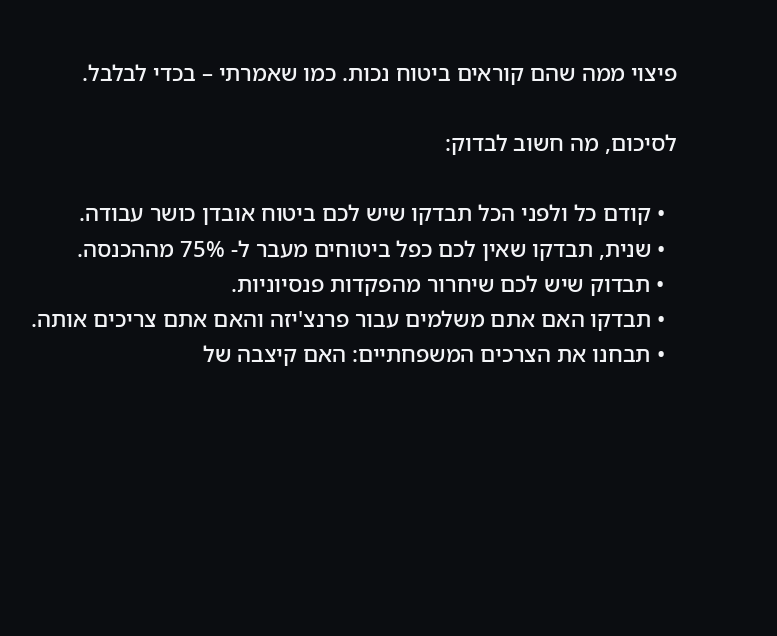פיצוי ממה שהם קוראים ביטוח נכות. כמו שאמרתי – בכדי לבלבל.

לסיכום, מה חשוב לבדוק:

  • קודם כל ולפני הכל תבדקו שיש לכם ביטוח אובדן כושר עבודה.
  • שנית, תבדקו שאין לכם כפל ביטוחים מעבר ל- 75% מההכנסה.
  • תבדוק שיש לכם שיחרור מהפקדות פנסיוניות.
  • תבדקו האם אתם משלמים עבור פרנצ'יזה והאם אתם צריכים אותה.
  • תבחנו את הצרכים המשפחתיים: האם קיצבה של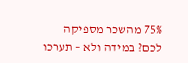75% מהשכר מספיקה לכם? במידה ולא – תערכו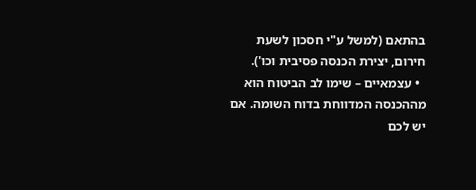בהתאם (למשל ע"י חסכון לשעת חירום, יצירת הכנסה פסיבית וכו').
  • עצמאיים – שימו לב הביטוח הוא מההכנסה המדווחת בדוח השומה. אם יש לכם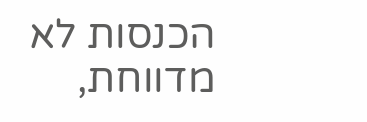הכנסות לא מדווחת,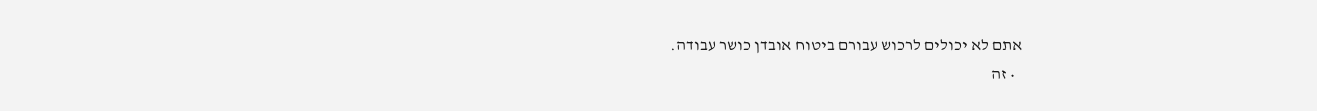אתם לא יכולים לרכוש עבורם ביטוח אובדן כושר עבודה.
  • זה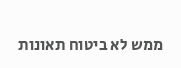ממש לא ביטוח תאונות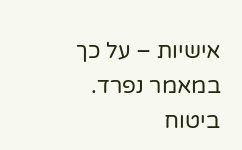אישיות – על כך במאמר נפרד. ביטוח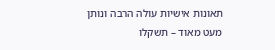תאונות אישיות עולה הרבה ונותן מעט מאוד – תשקלו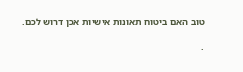טוב האם ביטוח תאונות אישיות אכן דרוש לכם.

.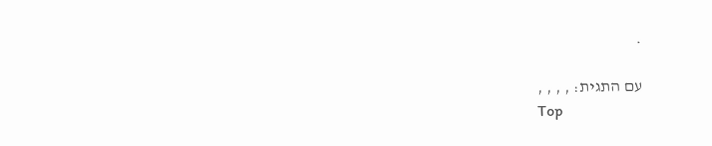.

עם התגית: , , , ,
Top